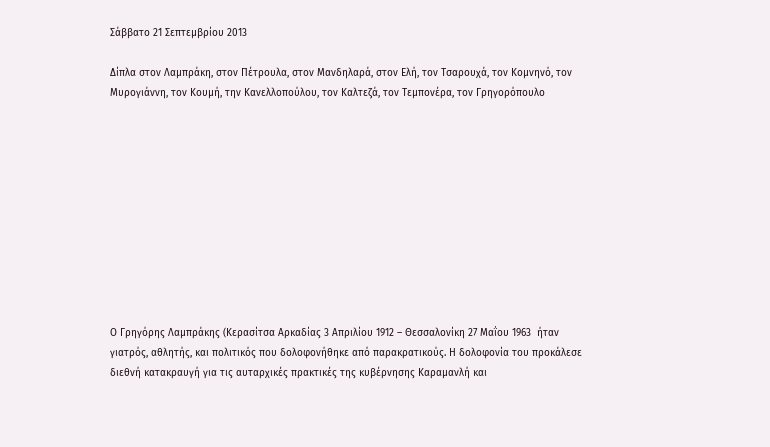Σάββατο 21 Σεπτεμβρίου 2013

Δίπλα στον Λαμπράκη, στον Πέτρουλα, στον Μανδηλαρά, στον Ελή, τον Τσαρουχά, τον Κομνηνό, τον Μυρογιάννη, τον Κουμή, την Κανελλοπούλου, τον Καλτεζά, τον Τεμπονέρα, τον Γρηγορόπουλο











Ο Γρηγόρης Λαμπράκης (Κερασίτσα Αρκαδίας 3 Απριλίου 1912 – Θεσσαλονίκη 27 Μαΐου 1963  ήταν γιατρός, αθλητής, και πολιτικός που δολοφονήθηκε από παρακρατικούς. Η δολοφονία του προκάλεσε διεθνή κατακραυγή για τις αυταρχικές πρακτικές της κυβέρνησης Καραμανλή και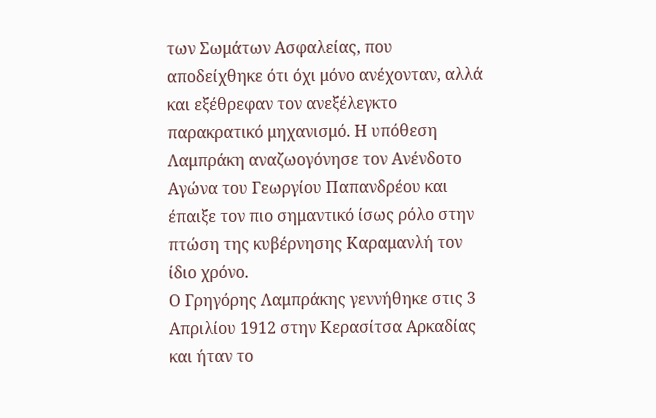των Σωμάτων Ασφαλείας, που αποδείχθηκε ότι όχι μόνο ανέχονταν, αλλά και εξέθρεφαν τον ανεξέλεγκτο παρακρατικό μηχανισμό. Η υπόθεση Λαμπράκη αναζωογόνησε τον Ανένδοτο Αγώνα του Γεωργίου Παπανδρέου και έπαιξε τον πιο σημαντικό ίσως ρόλο στην πτώση της κυβέρνησης Καραμανλή τον ίδιο χρόνο.
Ο Γρηγόρης Λαμπράκης γεννήθηκε στις 3 Απριλίου 1912 στην Κερασίτσα Αρκαδίας και ήταν το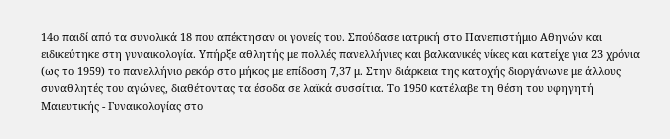14ο παιδί από τα συνολικά 18 που απέκτησαν οι γονείς του. Σπούδασε ιατρική στο Πανεπιστήμιο Αθηνών και ειδικεύτηκε στη γυναικολογία. Υπήρξε αθλητής με πολλές πανελλήνιες και βαλκανικές νίκες και κατείχε για 23 χρόνια (ως το 1959) το πανελλήνιο ρεκόρ στο μήκος με επίδοση 7,37 μ. Στην διάρκεια της κατοχής διοργάνωνε με άλλους συναθλητές του αγώνες, διαθέτοντας τα έσοδα σε λαϊκά συσσίτια. Το 1950 κατέλαβε τη θέση του υφηγητή Μαιευτικής - Γυναικολογίας στο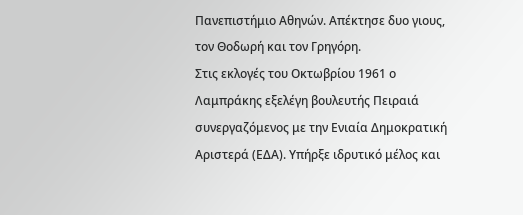Πανεπιστήμιο Αθηνών. Aπέκτησε δυο γιους, τον Θοδωρή και τον Γρηγόρη.
Στις εκλογές του Οκτωβρίου 1961 ο Λαμπράκης εξελέγη βουλευτής Πειραιά συνεργαζόμενος με την Ενιαία Δημοκρατική Αριστερά (ΕΔΑ). Υπήρξε ιδρυτικό μέλος και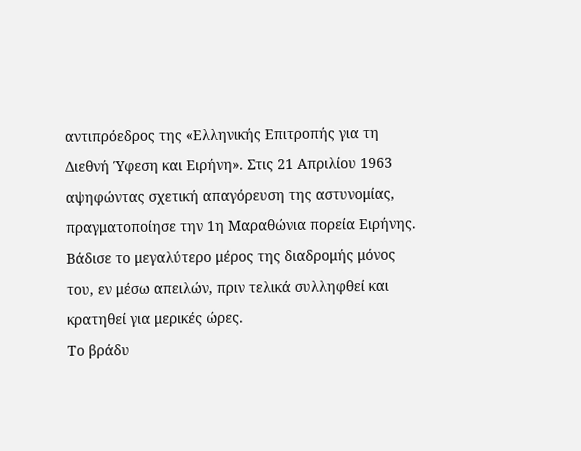αντιπρόεδρος της «Ελληνικής Επιτροπής για τη Διεθνή Ύφεση και Ειρήνη». Στις 21 Απριλίου 1963 αψηφώντας σχετική απαγόρευση της αστυνομίας, πραγματοποίησε την 1η Μαραθώνια πορεία Ειρήνης. Βάδισε το μεγαλύτερο μέρος της διαδρομής μόνος του, εν μέσω απειλών, πριν τελικά συλληφθεί και κρατηθεί για μερικές ώρες.
Το βράδυ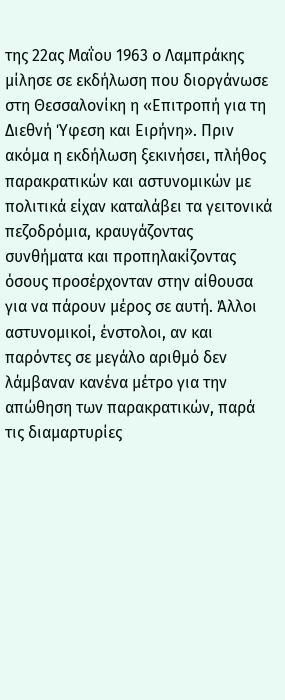της 22ας Μαΐου 1963 ο Λαμπράκης μίλησε σε εκδήλωση που διοργάνωσε στη Θεσσαλονίκη η «Επιτροπή για τη Διεθνή Ύφεση και Ειρήνη». Πριν ακόμα η εκδήλωση ξεκινήσει, πλήθος παρακρατικών και αστυνομικών με πολιτικά είχαν καταλάβει τα γειτονικά πεζοδρόμια, κραυγάζοντας συνθήματα και προπηλακίζοντας όσους προσέρχονταν στην αίθουσα για να πάρουν μέρος σε αυτή. Άλλοι αστυνομικοί, ένστολοι, αν και παρόντες σε μεγάλο αριθμό δεν λάμβαναν κανένα μέτρο για την απώθηση των παρακρατικών, παρά τις διαμαρτυρίες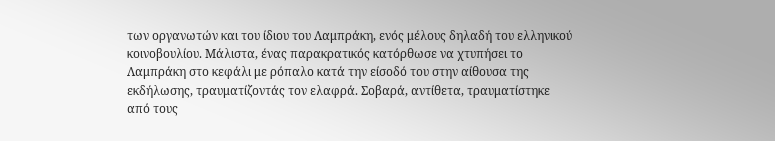των οργανωτών και του ίδιου του Λαμπράκη, ενός μέλους δηλαδή του ελληνικού κοινοβουλίου. Μάλιστα, ένας παρακρατικός κατόρθωσε να χτυπήσει το Λαμπράκη στο κεφάλι με ρόπαλο κατά την είσοδό του στην αίθουσα της εκδήλωσης, τραυματίζοντάς τον ελαφρά. Σοβαρά, αντίθετα, τραυματίστηκε από τους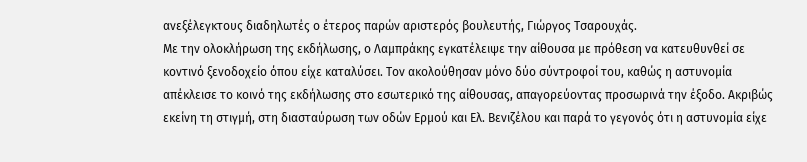ανεξέλεγκτους διαδηλωτές ο έτερος παρών αριστερός βουλευτής, Γιώργος Τσαρουχάς.
Με την ολοκλήρωση της εκδήλωσης, ο Λαμπράκης εγκατέλειψε την αίθουσα με πρόθεση να κατευθυνθεί σε κοντινό ξενοδοχείο όπου είχε καταλύσει. Τον ακολούθησαν μόνο δύο σύντροφοί του, καθώς η αστυνομία απέκλεισε το κοινό της εκδήλωσης στο εσωτερικό της αίθουσας, απαγορεύοντας προσωρινά την έξοδο. Ακριβώς εκείνη τη στιγμή, στη διασταύρωση των οδών Ερμού και Ελ. Βενιζέλου και παρά το γεγονός ότι η αστυνομία είχε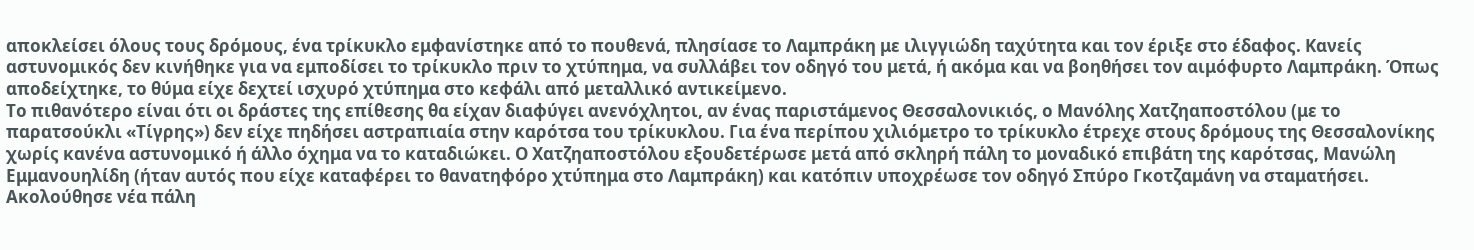αποκλείσει όλους τους δρόμους, ένα τρίκυκλο εμφανίστηκε από το πουθενά, πλησίασε το Λαμπράκη με ιλιγγιώδη ταχύτητα και τον έριξε στο έδαφος. Κανείς αστυνομικός δεν κινήθηκε για να εμποδίσει το τρίκυκλο πριν το χτύπημα, να συλλάβει τον οδηγό του μετά, ή ακόμα και να βοηθήσει τον αιμόφυρτο Λαμπράκη. Όπως αποδείχτηκε, το θύμα είχε δεχτεί ισχυρό χτύπημα στο κεφάλι από μεταλλικό αντικείμενο.
Το πιθανότερο είναι ότι οι δράστες της επίθεσης θα είχαν διαφύγει ανενόχλητοι, αν ένας παριστάμενος Θεσσαλονικιός, ο Μανόλης Χατζηαποστόλου (με το παρατσούκλι «Τίγρης») δεν είχε πηδήσει αστραπιαία στην καρότσα του τρίκυκλου. Για ένα περίπου χιλιόμετρο το τρίκυκλο έτρεχε στους δρόμους της Θεσσαλονίκης χωρίς κανένα αστυνομικό ή άλλο όχημα να το καταδιώκει. Ο Χατζηαποστόλου εξουδετέρωσε μετά από σκληρή πάλη το μοναδικό επιβάτη της καρότσας, Μανώλη Εμμανουηλίδη (ήταν αυτός που είχε καταφέρει το θανατηφόρο χτύπημα στο Λαμπράκη) και κατόπιν υποχρέωσε τον οδηγό Σπύρο Γκοτζαμάνη να σταματήσει. Ακολούθησε νέα πάλη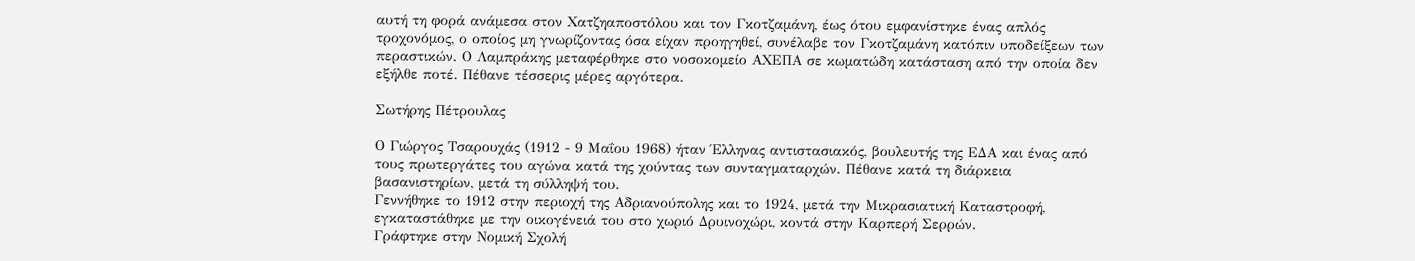αυτή τη φορά ανάμεσα στον Χατζηαποστόλου και τον Γκοτζαμάνη, έως ότου εμφανίστηκε ένας απλός τροχονόμος, ο οποίος μη γνωρίζοντας όσα είχαν προηγηθεί, συνέλαβε τον Γκοτζαμάνη κατόπιν υποδείξεων των περαστικών. Ο Λαμπράκης μεταφέρθηκε στο νοσοκομείο ΑΧΕΠΑ σε κωματώδη κατάσταση από την οποία δεν εξήλθε ποτέ. Πέθανε τέσσερις μέρες αργότερα.

Σωτήρης Πέτρουλας

Ο Γιώργος Τσαρουχάς (1912 - 9 Μαΐου 1968) ήταν Έλληνας αντιστασιακός, βουλευτής της ΕΔΑ και ένας από τους πρωτεργάτες του αγώνα κατά της χούντας των συνταγματαρχών. Πέθανε κατά τη διάρκεια βασανιστηρίων, μετά τη σύλληψή του.
Γεννήθηκε το 1912 στην περιοχή της Αδριανούπολης και το 1924, μετά την Μικρασιατική Καταστροφή, εγκαταστάθηκε με την οικογένειά του στο χωριό Δρυινοχώρι, κοντά στην Καρπερή Σερρών.
Γράφτηκε στην Νομική Σχολή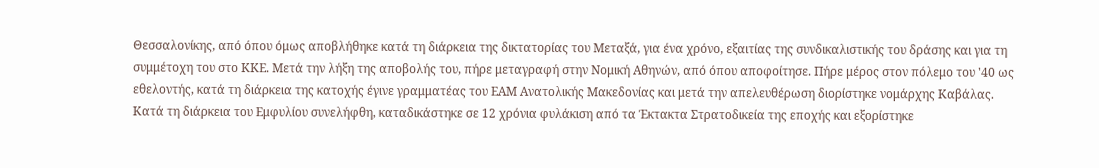Θεσσαλονίκης, από όπου όμως αποβλήθηκε κατά τη διάρκεια της δικτατορίας του Μεταξά, για ένα χρόνο, εξαιτίας της συνδικαλιστικής του δράσης και για τη συμμέτοχη του στο ΚΚΕ. Μετά την λήξη της αποβολής του, πήρε μεταγραφή στην Νομική Αθηνών, από όπου αποφοίτησε. Πήρε μέρος στον πόλεμο του '40 ως εθελοντής, κατά τη διάρκεια της κατοχής έγινε γραμματέας του ΕΑΜ Ανατολικής Μακεδονίας και μετά την απελευθέρωση διορίστηκε νομάρχης Καβάλας. Κατά τη διάρκεια του Εμφυλίου συνελήφθη, καταδικάστηκε σε 12 χρόνια φυλάκιση από τα Έκτακτα Στρατοδικεία της εποχής και εξορίστηκε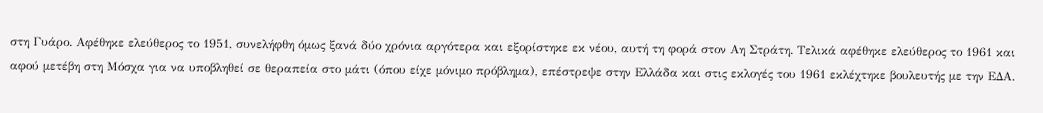στη Γυάρο. Αφέθηκε ελεύθερος το 1951, συνελήφθη όμως ξανά δύο χρόνια αργότερα και εξορίστηκε εκ νέου, αυτή τη φορά στον Αη Στράτη. Τελικά αφέθηκε ελεύθερος το 1961 και αφού μετέβη στη Μόσχα για να υποβληθεί σε θεραπεία στο μάτι (όπου είχε μόνιμο πρόβλημα), επέστρεψε στην Ελλάδα και στις εκλογές του 1961 εκλέχτηκε βουλευτής με την ΕΔΑ.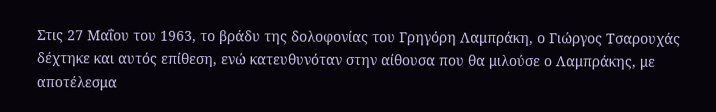Στις 27 Μαΐου του 1963, το βράδυ της δολοφονίας του Γρηγόρη Λαμπράκη, ο Γιώργος Τσαρουχάς δέχτηκε και αυτός επίθεση, ενώ κατευθυνόταν στην αίθουσα που θα μιλούσε ο Λαμπράκης, με αποτέλεσμα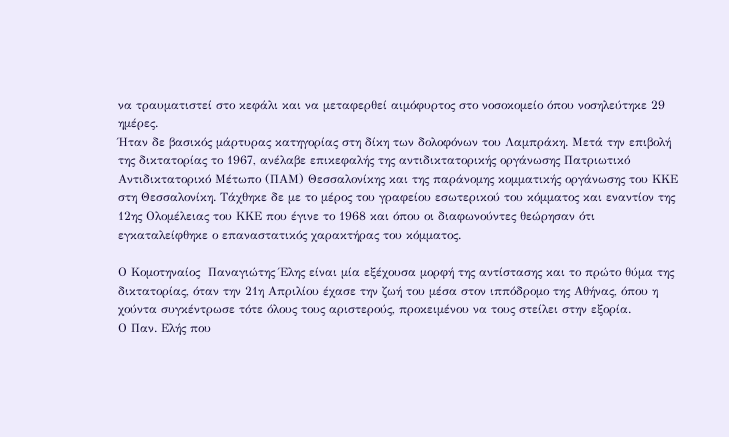να τραυματιστεί στο κεφάλι και να μεταφερθεί αιμόφυρτος στο νοσοκομείο όπου νοσηλεύτηκε 29 ημέρες.
Ήταν δε βασικός μάρτυρας κατηγορίας στη δίκη των δολοφόνων του Λαμπράκη. Μετά την επιβολή της δικτατορίας το 1967, ανέλαβε επικεφαλής της αντιδικτατορικής οργάνωσης Πατριωτικό Αντιδικτατορικό Μέτωπο (ΠΑΜ) Θεσσαλονίκης και της παράνομης κομματικής οργάνωσης του ΚΚΕ στη Θεσσαλονίκη. Τάχθηκε δε με το μέρος του γραφείου εσωτερικού του κόμματος και εναντίον της 12ης Ολομέλειας του ΚΚΕ που έγινε το 1968 και όπου οι διαφωνούντες θεώρησαν ότι εγκαταλείφθηκε ο επαναστατικός χαρακτήρας του κόμματος.

Ο Κομοτηναίος  Παναγιώτης Έλης είναι μία εξέχουσα μορφή της αντίστασης και το πρώτο θύμα της δικτατορίας, όταν την 21η Απριλίου έχασε την ζωή του μέσα στον ιππόδρομο της Αθήνας, όπου η χούντα συγκέντρωσε τότε όλους τους αριστερούς, προκειμένου να τους στείλει στην εξορία.
Ο Παν. Ελής που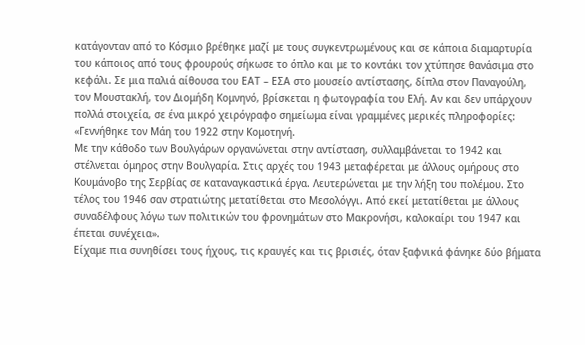κατάγονταν από το Κόσμιο βρέθηκε μαζί με τους συγκεντρωμένους και σε κάποια διαμαρτυρία του κάποιος από τους φρουρούς σήκωσε το όπλο και με το κοντάκι τον χτύπησε θανάσιμα στο κεφάλι. Σε μια παλιά αίθουσα του ΕΑΤ – ΕΣΑ στο μουσείο αντίστασης, δίπλα στον Παναγούλη, τον Μουστακλή, τον Διομήδη Κομνηνό, βρίσκεται η φωτογραφία του Ελή. Αν και δεν υπάρχουν πολλά στοιχεία, σε ένα μικρό χειρόγραφο σημείωμα είναι γραμμένες μερικές πληροφορίες: «Γεννήθηκε τον Μάη του 1922 στην Κομοτηνή.
Με την κάθοδο των Βουλγάρων οργανώνεται στην αντίσταση, συλλαμβάνεται το 1942 και στέλνεται όμηρος στην Βουλγαρία. Στις αρχές του 1943 μεταφέρεται με άλλους ομήρους στο Κουμάνοβο της Σερβίας σε καταναγκαστικά έργα. Λευτερώνεται με την λήξη του πολέμου. Στο τέλος του 1946 σαν στρατιώτης μετατίθεται στο Μεσολόγγι. Από εκεί μετατίθεται με άλλους συναδέλφους λόγω των πολιτικών του φρονημάτων στο Μακρονήσι, καλοκαίρι του 1947 και έπεται συνέχεια».
Είχαμε πια συνηθίσει τους ήχους, τις κραυγές και τις βρισιές, όταν ξαφνικά φάνηκε δύο βήματα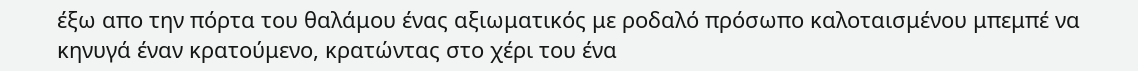έξω απο την πόρτα του θαλάμου ένας αξιωματικός με ροδαλό πρόσωπο καλοταισμένου μπεμπέ να κηνυγά έναν κρατούμενο, κρατώντας στο χέρι του ένα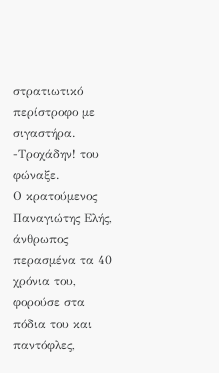στρατιωτικό περίστροφο με σιγαστήρα.
-Τροχάδην! του φώναξε.
Ο κρατούμενος Παναγιώτης Ελής, άνθρωπος περασμένα τα 40 χρόνια του, φορούσε στα πόδια του και παντόφλες,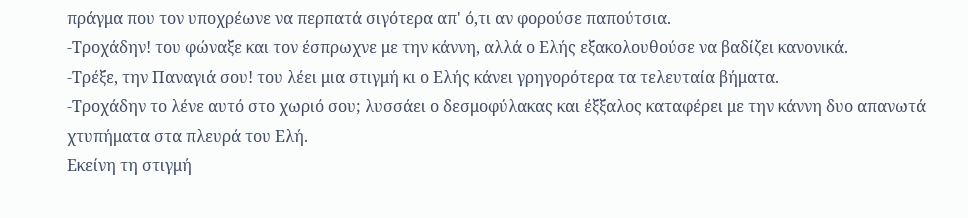πράγμα που τον υποχρέωνε να περπατά σιγότερα απ' ό,τι αν φορούσε παπούτσια.
-Τροχάδην! του φώναξε και τον έσπρωχνε με την κάννη, αλλά ο Ελής εξακολουθούσε να βαδίζει κανονικά.
-Τρέξε, την Παναγιά σου! του λέει μια στιγμή κι ο Ελής κάνει γρηγορότερα τα τελευταία βήματα.
-Τροχάδην το λένε αυτό στο χωριό σου; λυσσάει ο δεσμοφύλακας και έξξαλος καταφέρει με την κάννη δυο απανωτά χτυπήματα στα πλευρά του Ελή.
Εκείνη τη στιγμή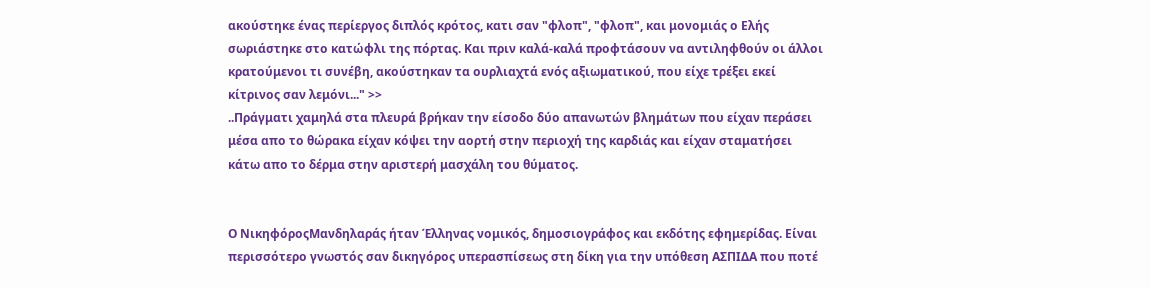ακούστηκε ένας περίεργος διπλός κρότος, κατι σαν "φλοπ", "φλοπ", και μονομιάς ο Ελής σωριάστηκε στο κατώφλι της πόρτας. Και πριν καλά-καλά προφτάσουν να αντιληφθούν οι άλλοι κρατούμενοι τι συνέβη, ακούστηκαν τα ουρλιαχτά ενός αξιωματικού, που είχε τρέξει εκεί κίτρινος σαν λεμόνι..." >>
..Πράγματι χαμηλά στα πλευρά βρήκαν την είσοδο δύο απανωτών βλημάτων που είχαν περάσει μέσα απο το θώρακα είχαν κόψει την αορτή στην περιοχή της καρδιάς και είχαν σταματήσει κάτω απο το δέρμα στην αριστερή μασχάλη του θύματος.


Ο ΝικηφόροςΜανδηλαράς ήταν Έλληνας νομικός, δημοσιογράφος και εκδότης εφημερίδας. Είναι περισσότερο γνωστός σαν δικηγόρος υπερασπίσεως στη δίκη για την υπόθεση ΑΣΠΙΔΑ που ποτέ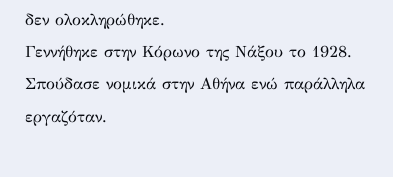δεν ολοκληρώθηκε.
Γεννήθηκε στην Κόρωνο της Νάξου το 1928. Σπούδασε νομικά στην Αθήνα ενώ παράλληλα εργαζόταν.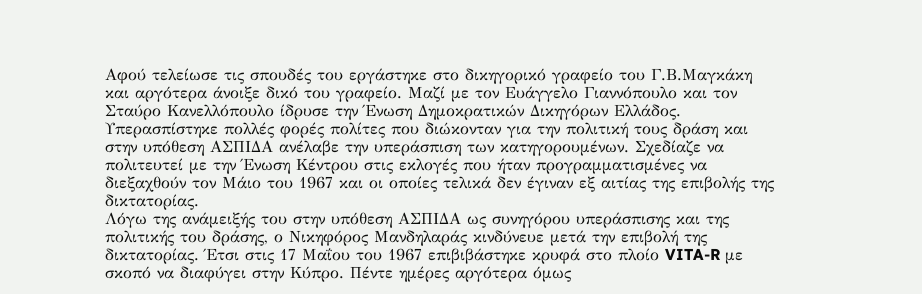Αφού τελείωσε τις σπουδές του εργάστηκε στο δικηγορικό γραφείο του Γ.Β.Μαγκάκη και αργότερα άνοιξε δικό του γραφείο. Μαζί με τον Ευάγγελο Γιαννόπουλο και τον Σταύρο Κανελλόπουλο ίδρυσε την Ένωση Δημοκρατικών Δικηγόρων Ελλάδος. Υπερασπίστηκε πολλές φορές πολίτες που διώκονταν για την πολιτική τους δράση και στην υπόθεση ΑΣΠΙΔΑ ανέλαβε την υπεράσπιση των κατηγορουμένων. Σχεδίαζε να πολιτευτεί με την Ένωση Κέντρου στις εκλογές που ήταν προγραμματισμένες να διεξαχθούν τον Μάιο του 1967 και οι οποίες τελικά δεν έγιναν εξ αιτίας της επιβολής της δικτατορίας.
Λόγω της ανάμειξής του στην υπόθεση ΑΣΠΙΔΑ ως συνηγόρου υπεράσπισης και της πολιτικής του δράσης, ο Νικηφόρος Μανδηλαράς κινδύνευε μετά την επιβολή της δικτατορίας. Έτσι στις 17 Μαΐου του 1967 επιβιβάστηκε κρυφά στο πλοίο VITA-R με σκοπό να διαφύγει στην Κύπρο. Πέντε ημέρες αργότερα όμως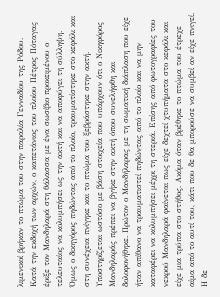λιμενικοί βρήκαν το πτώμα του στην παραλία Γενναδίου της Ρόδου.
Κατά την εκδοχή των αρχών, ο καπετάνιος του πλοίου Πέτρος Πόταγας έριξε τον Μανδηλαρά στη θάλασσα με ένα σωσίβιο προκειμένου ο τελευταίος να κολυμπήσει ως την ακτή και να αποφύγει τη σύλληψη. Όμως ο δικηγόρος πηδώντας από το πλοίο, τραυματίστηκε στο κεφάλι και στη συνέχεια πνίγηκε και το πτώμα του ξεβράστηκε στην ακτή.
Υποστηρίζεται ωστόσο με βάση στοιχεία που υπάρχουν ότι ο Νικηφόρος Μανδηλαράς πρέπει να βγήκε στην ακτή όπου συνελήφθη και δολοφονήθηκε. Πρώτον ο Μανδήλαρας με τη σωματική διάπλαση που είχε ήταν απίθανο να τραυματιστεί πηδώντας από το πλοίο και να μην καταφέρει να κολυμπήσει μέχρι τη στεριά. Επίσης από φωτογραφίες του νεκρού Μανδηλαρά φαίνεται πως είχε δεχτεί χτυπήματα στο κεφάλι και είχε μια τρύπα στο στήθος. Ακόμα όταν βρέθηκε το πτώμα του έτρεχε αίμα από το αυτί του, κάτι που δε θα μπορούσε να συμβεί αν είχε πνιγεί. Η δε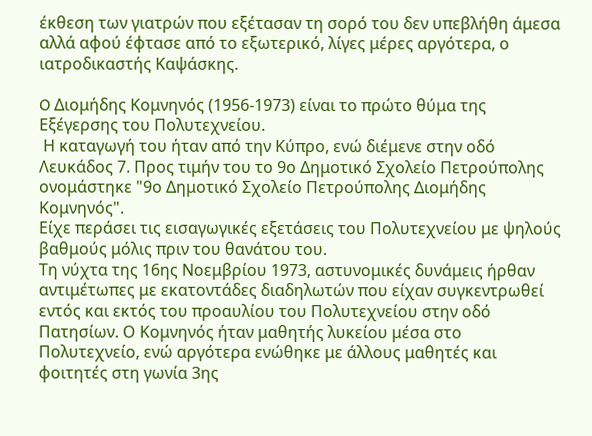έκθεση των γιατρών που εξέτασαν τη σορό του δεν υπεβλήθη άμεσα αλλά αφού έφτασε από το εξωτερικό, λίγες μέρες αργότερα, ο ιατροδικαστής Καψάσκης.

O Διομήδης Κομνηνός (1956-1973) είναι τo πρώτo θύμα της Εξέγερσης του Πολυτεχνείου.
 Η καταγωγή του ήταν από την Κύπρο, ενώ διέμενε στην οδό Λευκάδος 7. Προς τιμήν του το 9ο Δημοτικό Σχολείο Πετρούπολης ονομάστηκε "9ο Δημοτικό Σχολείο Πετρούπολης Διομήδης Κομνηνός".
Είχε περάσει τις εισαγωγικές εξετάσεις του Πολυτεχνείου με ψηλούς βαθμούς μόλις πριν του θανάτου του.
Τη νύχτα της 16ης Νοεμβρίου 1973, αστυνομικές δυνάμεις ήρθαν αντιμέτωπες με εκατοντάδες διαδηλωτών που είχαν συγκεντρωθεί εντός και εκτός του προαυλίου του Πολυτεχνείου στην οδό Πατησίων. Ο Κομνηνός ήταν μαθητής λυκείου μέσα στο Πολυτεχνείο, ενώ αργότερα ενώθηκε με άλλους μαθητές και φοιτητές στη γωνία 3ης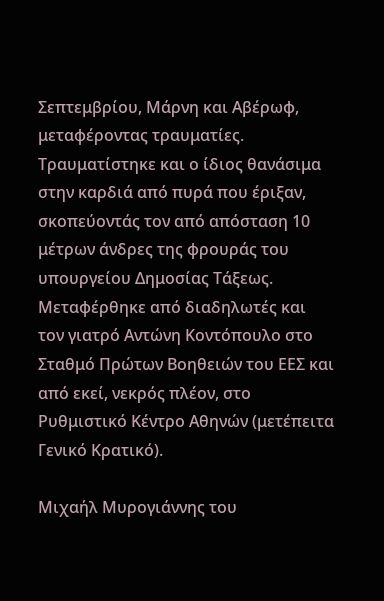Σεπτεμβρίου, Μάρνη και Αβέρωφ, μεταφέροντας τραυματίες. Τραυματίστηκε και ο ίδιος θανάσιμα στην καρδιά από πυρά που έριξαν, σκοπεύοντάς τον από απόσταση 10 μέτρων άνδρες της φρουράς του υπουργείου Δημοσίας Τάξεως. Μεταφέρθηκε από διαδηλωτές και τον γιατρό Αντώνη Κοντόπουλο στο Σταθμό Πρώτων Βοηθειών του ΕΕΣ και από εκεί, νεκρός πλέον, στο Ρυθμιστικό Κέντρο Αθηνών (μετέπειτα Γενικό Κρατικό).

Μιχαήλ Μυρογιάννης του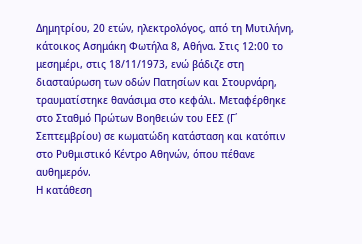Δημητρίου, 20 ετών, ηλεκτρολόγος, από τη Μυτιλήνη, κάτοικος Ασημάκη Φωτήλα 8, Αθήνα. Στις 12:00 το μεσημέρι, στις 18/11/1973, ενώ βάδιζε στη διασταύρωση των οδών Πατησίων και Στουρνάρη, τραυματίστηκε θανάσιμα στο κεφάλι. Μεταφέρθηκε στο Σταθμό Πρώτων Βοηθειών του ΕΕΣ (Γ΄ Σεπτεμβρίου) σε κωματώδη κατάσταση και κατόπιν στο Ρυθμιστικό Κέντρο Αθηνών, όπου πέθανε αυθημερόν.
Η κατάθεση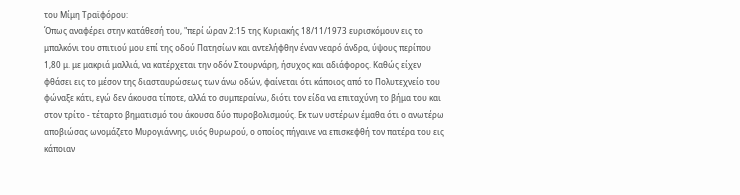του Μίμη Τραϊφόρου:
Όπως αναφέρει στην κατάθεσή του, "περί ώραν 2:15 της Κυριακής 18/11/1973 ευρισκόμουν εις το μπαλκόνι του σπιτιού μου επί της οδού Πατησίων και αντελήφθην έναν νεαρό άνδρα, ύψους περίπου 1,80 μ. με μακριά μαλλιά, να κατέρχεται την οδόν Στουρνάρη, ήσυχος και αδιάφορος. Καθώς είχεν φθάσει εις το μέσον της διασταυρώσεως των άνω οδών, φαίνεται ότι κάποιος από το Πολυτεχνείο του φώναξε κάτι, εγώ δεν άκουσα τίποτε, αλλά το συμπεραίνω, διότι τον είδα να επιταχύνη το βήμα του και στον τρίτο - τέταρτο βηματισμό του άκουσα δύο πυροβολισμούς. Εκ των υστέρων έμαθα ότι ο ανωτέρω αποβιώσας ωνομάζετο Μυρογιάννης, υιός θυρωρού, ο οποίος πήγαινε να επισκεφθή τον πατέρα του εις κάποιαν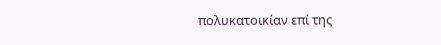πολυκατοικίαν επί της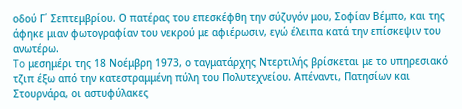οδού Γ΄ Σεπτεμβρίου. Ο πατέρας του επεσκέφθη την σύζυγόν μου, Σοφίαν Βέμπο, και της άφηκε μιαν φωτογραφίαν του νεκρού με αφιέρωσιν, εγώ έλειπα κατά την επίσκεψιν του ανωτέρω.
To μεσημέρι της 18 Νοέμβρη 1973, ο ταγματάρχης Ντερτιλής βρίσκεται με το υπηρεσιακό τζιπ έξω από την κατεστραμμένη πύλη του Πολυτεχνείου. Απέναντι, Πατησίων και Στουρνάρα, οι αστυφύλακες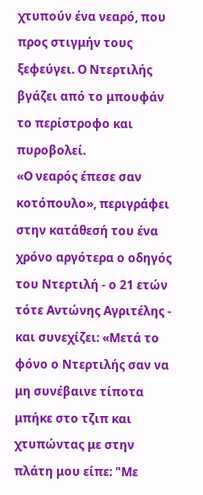χτυπούν ένα νεαρό, που προς στιγμήν τους ξεφεύγει. Ο Ντερτιλής βγάζει από το μπουφάν το περίστροφο και πυροβολεί.
«Ο νεαρός έπεσε σαν κοτόπουλο», περιγράφει στην κατάθεσή του ένα χρόνο αργότερα ο οδηγός του Ντερτιλή - ο 21 ετών τότε Αντώνης Αγριτέλης - και συνεχίζει: «Μετά το φόνο ο Ντερτιλής σαν να μη συνέβαινε τίποτα μπήκε στο τζιπ και χτυπώντας με στην πλάτη μου είπε: "Με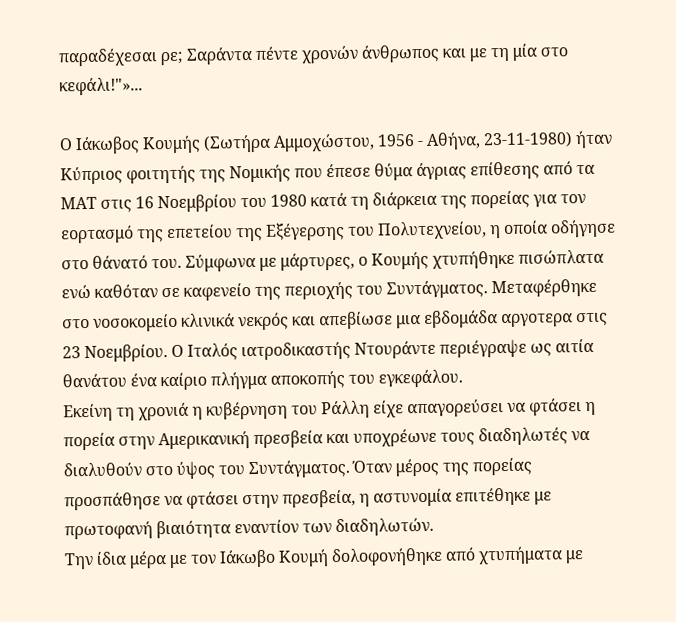παραδέχεσαι ρε; Σαράντα πέντε χρονών άνθρωπος και με τη μία στο κεφάλι!"»...

Ο Ιάκωβος Κουμής (Σωτήρα Αμμοχώστου, 1956 - Αθήνα, 23-11-1980) ήταν Κύπριος φοιτητής της Νομικής που έπεσε θύμα άγριας επίθεσης από τα ΜΑΤ στις 16 Νοεμβρίου του 1980 κατά τη διάρκεια της πορείας για τον εορτασμό της επετείου της Εξέγερσης του Πολυτεχνείου, η οποία οδήγησε στο θάνατό του. Σύμφωνα με μάρτυρες, ο Κουμής χτυπήθηκε πισώπλατα ενώ καθόταν σε καφενείο της περιοχής του Συντάγματος. Μεταφέρθηκε στο νοσοκομείο κλινικά νεκρός και απεβίωσε μια εβδομάδα αργοτερα στις 23 Νοεμβρίου. Ο Ιταλός ιατροδικαστής Ντουράντε περιέγραψε ως αιτία θανάτου ένα καίριο πλήγμα αποκοπής του εγκεφάλου.
Εκείνη τη χρονιά η κυβέρνηση του Ράλλη είχε απαγορεύσει να φτάσει η πορεία στην Αμερικανική πρεσβεία και υποχρέωνε τους διαδηλωτές να διαλυθούν στο ύψος του Συντάγματος. Όταν μέρος της πορείας προσπάθησε να φτάσει στην πρεσβεία, η αστυνομία επιτέθηκε με πρωτοφανή βιαιότητα εναντίον των διαδηλωτών.
Την ίδια μέρα με τον Ιάκωβο Κουμή δολοφονήθηκε από χτυπήματα με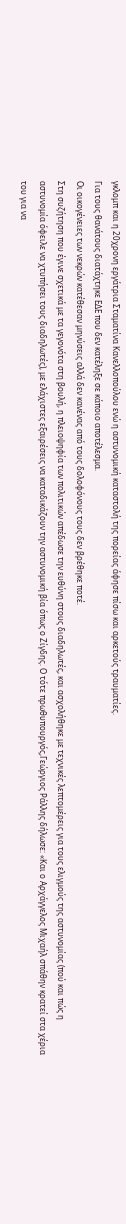γκλομπ και η 20χρονη εργάτρια Σταματίνα Κανελλοπούλου ενώ η αστυνομική καταστολή της πορείας άφησε πίσω και αρκετούς τραυματίες.
Για τους θανάτους διατάχτηκε ΕΔΕ που δεν κατέληξε σε κάποιο αποτέλεσμα.
Οι οικογένειες των νεκρών κατέθεσαν μηνύσεις αλλά δεν κανένας από τους δολοφόνους τους δεν βρέθηκε ποτέ.
Στη συζήτηση που έγινε σχετικά με τα γεγονότα στη βουλή, η πλειοψηφία των πολιτικών απέδωσε την ευθύνη στους διαδηλωτές, και ασχολήθηκε με τεχνικές λεπτομέρεις για τους ελιγμούς της αστυνομίας (πού και πώς η αστυνομία όφειλε να χτυπήσει τους διαδηλωτές), με ελάχιστες εξαιρέσεις να καταδικάζουν την αστυνομική βία όπως ο Ζίγδης. Ο τότε πρωθυπουργός,Γεώργιος Ράλλης δήλωσε: «Και ο Αρχάγγελος Μιχαήλ σπάθην κρατεί στα χέρια του για να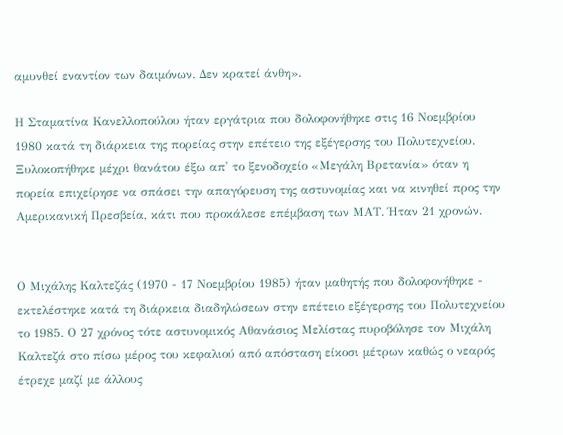αμυνθεί εναντίον των δαιμόνων. Δεν κρατεί άνθη».

Η Σταματίνα Κανελλοπούλου ήταν εργάτρια που δολοφονήθηκε στις 16 Νοεμβρίου 1980 κατά τη διάρκεια της πορείας στην επέτειο της εξέγερσης του Πολυτεχνείου. Ξυλοκοπήθηκε μέχρι θανάτου έξω απ' το ξενοδοχείο «Μεγάλη Βρετανία» όταν η πορεία επιχείρησε να σπάσει την απαγόρευση της αστυνομίας και να κινηθεί προς την Αμερικανική Πρεσβεία, κάτι που προκάλεσε επέμβαση των ΜΑΤ. Ήταν 21 χρονών.


Ο Μιχάλης Καλτεζάς (1970 - 17 Νοεμβρίου 1985) ήταν μαθητής που δολοφονήθηκε - εκτελέστηκε κατά τη διάρκεια διαδηλώσεων στην επέτειο εξέγερσης του Πολυτεχνείου το 1985. Ο 27 χρόνος τότε αστυνομικός Αθανάσιος Μελίστας πυροβόλησε τον Μιχάλη Καλτεζά στο πίσω μέρος του κεφαλιού από απόσταση είκοσι μέτρων καθώς ο νεαρός έτρεχε μαζί με άλλους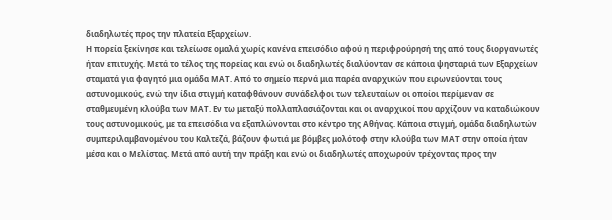διαδηλωτές προς την πλατεία Εξαρχείων.
Η πορεία ξεκίνησε και τελείωσε ομαλά χωρίς κανένα επεισόδιο αφού η περιφρούρησή της από τους διοργανωτές ήταν επιτυχής. Μετά το τέλος της πορείας και ενώ οι διαδηλωτές διαλύονταν σε κάποια ψησταριά των Εξαρχείων σταματά για φαγητό μια ομάδα ΜΑΤ. Από το σημείο περνά μια παρέα αναρχικών που ειρωνεύονται τους αστυνομικούς, ενώ την ίδια στιγμή καταφθάνουν συνάδελφοι των τελευταίων οι οποίοι περίμεναν σε σταθμευμένη κλούβα των ΜΑΤ. Εν τω μεταξύ πολλαπλασιάζονται και οι αναρχικοί που αρχίζουν να καταδιώκουν τους αστυνομικούς, με τα επεισόδια να εξαπλώνονται στο κέντρο της Αθήνας. Κάποια στιγμή, ομάδα διαδηλωτών συμπεριλαμβανομένου του Καλτεζά, βάζουν φωτιά με βόμβες μολότοφ στην κλούβα των ΜΑΤ στην οποία ήταν μέσα και ο Μελίστας. Μετά από αυτή την πράξη και ενώ οι διαδηλωτές αποχωρούν τρέχοντας προς την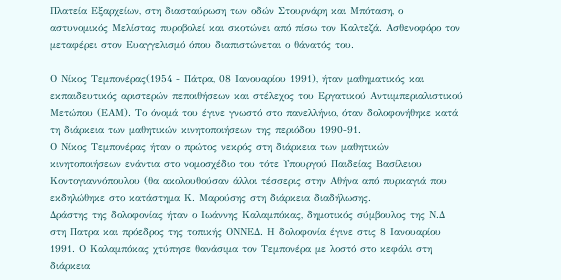Πλατεία Εξαρχείων, στη διασταύρωση των οδών Στουρνάρη και Μπόταση, ο αστυνομικός Μελίστας πυροβολεί και σκοτώνει από πίσω τον Καλτεζά. Ασθενοφόρο τον μεταφέρει στον Ευαγγελισμό όπου διαπιστώνεται ο θάνατός του.

Ο Νίκος Τεμπονέρας(1954 - Πάτρα, 08 Ιανουαρίου 1991), ήταν μαθηματικός και εκπαιδευτικός αριστερών πεποιθήσεων και στέλεχος του Εργατικού Αντιιμπεριαλιστικού Μετώπου (ΕΑΜ). Το όνομά του έγινε γνωστό στο πανελλήνιο, όταν δολοφονήθηκε κατά τη διάρκεια των μαθητικών κινητοποιήσεων της περιόδου 1990-91.
Ο Νίκος Τεμπονέρας ήταν ο πρώτος νεκρός στη διάρκεια των μαθητικών κινητοποιήσεων ενάντια στο νομοσχέδιο του τότε Υπουργού Παιδείας Βασίλειου Κοντογιαννόπουλου (θα ακολουθούσαν άλλοι τέσσερις στην Αθήνα από πυρκαγιά που εκδηλώθηκε στο κατάστημα Κ. Μαρούσης στη διάρκεια διαδήλωσης.
Δράστης της δολοφονίας ήταν ο Ιωάννης Καλαμπόκας, δημοτικός σύμβουλος της Ν.Δ στη Πατρα και πρόεδρος της τοπικής ΟΝΝΕΔ. Η δολοφονία έγινε στις 8 Ιανουαρίου 1991. Ο Καλαμπόκας χτύπησε θανάσιμα τον Τεμπονέρα με λοστό στο κεφάλι στη διάρκεια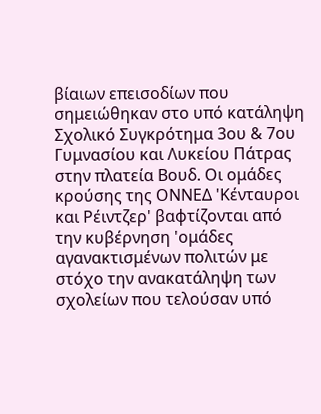βίαιων επεισοδίων που σημειώθηκαν στο υπό κατάληψη Σχολικό Συγκρότημα 3ου & 7ου Γυμνασίου και Λυκείου Πάτρας στην πλατεία Βουδ. Οι ομάδες κρούσης της ΟΝΝΕΔ 'Κένταυροι και Ρέιντζερ' βαφτίζονται από την κυβέρνηση 'ομάδες αγανακτισμένων πολιτών με στόχο την ανακατάληψη των σχολείων που τελούσαν υπό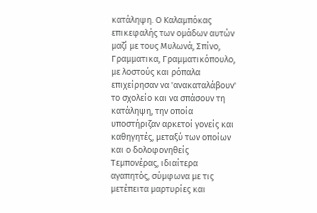κατάληψη. Ο Καλαμπόκας επικεφαλής των ομάδων αυτών μαζί με τους Μυλωνά, Σπίνο, Γραμματικα, Γραμματικόπουλο, με λοστούς και ρόπαλα επιχείρησαν να 'ανακαταλάβουν' το σχολείο και να σπάσουν τη κατάληψη, την οποία υποστήριζαν αρκετοί γονείς και καθηγητές, μεταξύ των οποίων και ο δολοφονηθείς Τεμπονέρας, ιδιαίτερα αγαπητός, σύμφωνα με τις μετέπειτα μαρτυρίες και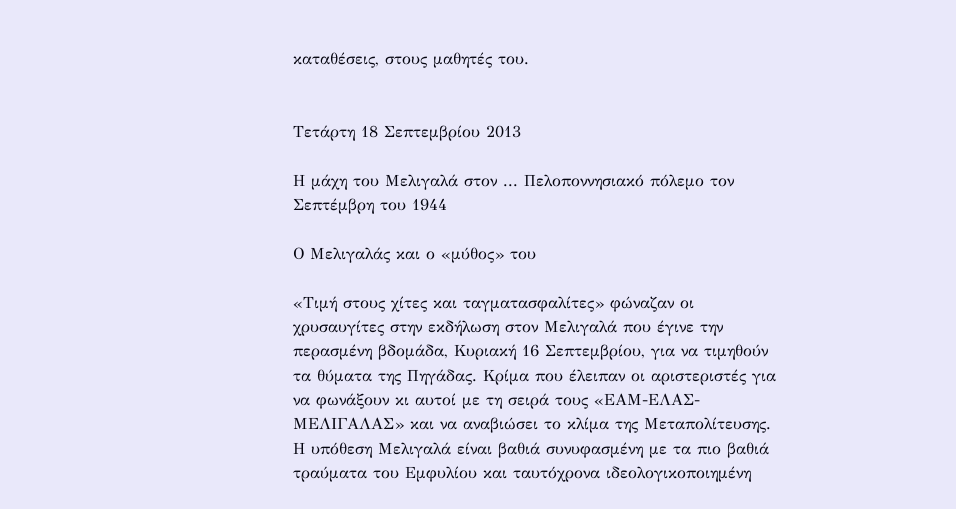καταθέσεις, στους μαθητές του.


Τετάρτη 18 Σεπτεμβρίου 2013

Η μάχη του Μελιγαλά στον ... Πελοποννησιακό πόλεμο τον Σεπτέμβρη του 1944

Ο Μελιγαλάς και ο «μύθος» του

«Τιμή στους χίτες και ταγματασφαλίτες» φώναζαν οι χρυσαυγίτες στην εκδήλωση στον Μελιγαλά που έγινε την περασμένη βδομάδα, Κυριακή 16 Σεπτεμβρίου, για να τιμηθούν τα θύματα της Πηγάδας. Κρίμα που έλειπαν οι αριστεριστές για να φωνάξουν κι αυτοί με τη σειρά τους «ΕΑΜ-ΕΛΑΣ-ΜΕΛΙΓΑΛΑΣ» και να αναβιώσει το κλίμα της Μεταπολίτευσης.
Η υπόθεση Μελιγαλά είναι βαθιά συνυφασμένη με τα πιο βαθιά τραύματα του Εμφυλίου και ταυτόχρονα ιδεολογικοποιημένη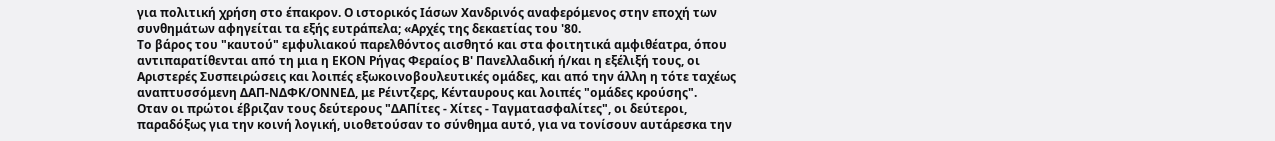για πολιτική χρήση στο έπακρον. Ο ιστορικός Ιάσων Χανδρινός αναφερόμενος στην εποχή των συνθημάτων αφηγείται τα εξής ευτράπελα; «Αρχές της δεκαετίας του '80.
Το βάρος του "καυτού" εμφυλιακού παρελθόντος αισθητό και στα φοιτητικά αμφιθέατρα, όπου αντιπαρατίθενται από τη μια η ΕΚΟΝ Ρήγας Φεραίος Β' Πανελλαδική ή/και η εξέλιξή τους, οι Αριστερές Συσπειρώσεις και λοιπές εξωκοινοβουλευτικές ομάδες, και από την άλλη η τότε ταχέως αναπτυσσόμενη ΔΑΠ-ΝΔΦΚ/ΟΝΝΕΔ, με Ρέιντζερς, Κένταυρους και λοιπές "ομάδες κρούσης".
Οταν οι πρώτοι έβριζαν τους δεύτερους "ΔΑΠίτες - Χίτες - Ταγματασφαλίτες", οι δεύτεροι, παραδόξως για την κοινή λογική, υιοθετούσαν το σύνθημα αυτό, για να τονίσουν αυτάρεσκα την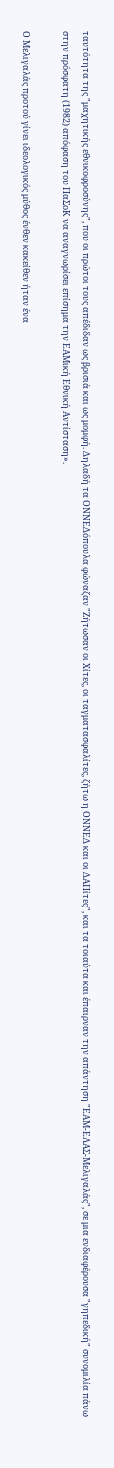ταυτότητα της "μαχητικής εθνικοφροσύνης", που οι πρώτοι τους απέδιδαν ως βρισιά και ως μομφή. Δηλαδή τα ΟΝΝΕΔόπουλα φώναζαν "Ζήτωσαν οι Χίτες, οι ταγματασφαλίτες, ζήτω η ΟΝΝΕΔ και οι ΔΑΠίτες", και τα τοιαύτα και έπαιρναν την απάντηση "ΕΑΜ-ΕΛΑΣ-Μελιγαλάς", σε μια ενδιαφέρουσα "γηπεδική" συνομιλία πάνω στην πρόσφατη (1982) απόφαση του ΠαΣοΚ να αναγνωρίσει επίσημα την ΕΑΜική Εθνική Αντίσταση».

Ο Μελιγαλάς προτού γίνει ιδεολογικός μύθος ένθεν κακείθεν ήταν ένα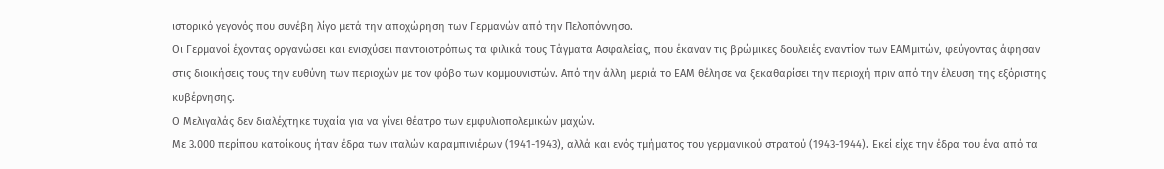ιστορικό γεγονός που συνέβη λίγο μετά την αποχώρηση των Γερμανών από την Πελοπόννησο.
Οι Γερμανοί έχοντας οργανώσει και ενισχύσει παντοιοτρόπως τα φιλικά τους Τάγματα Ασφαλείας, που έκαναν τις βρώμικες δουλειές εναντίον των ΕΑΜμιτών, φεύγοντας άφησαν στις διοικήσεις τους την ευθύνη των περιοχών με τον φόβο των κομμουνιστών. Από την άλλη μεριά το ΕΑΜ θέλησε να ξεκαθαρίσει την περιοχή πριν από την έλευση της εξόριστης κυβέρνησης.
Ο Μελιγαλάς δεν διαλέχτηκε τυχαία για να γίνει θέατρο των εμφυλιοπολεμικών μαχών.
Με 3.000 περίπου κατοίκους ήταν έδρα των ιταλών καραμπινιέρων (1941-1943), αλλά και ενός τμήματος του γερμανικού στρατού (1943-1944). Εκεί είχε την έδρα του ένα από τα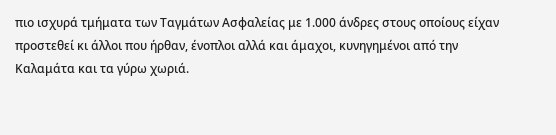πιο ισχυρά τμήματα των Ταγμάτων Ασφαλείας με 1.000 άνδρες στους οποίους είχαν προστεθεί κι άλλοι που ήρθαν, ένοπλοι αλλά και άμαχοι, κυνηγημένοι από την Καλαμάτα και τα γύρω χωριά.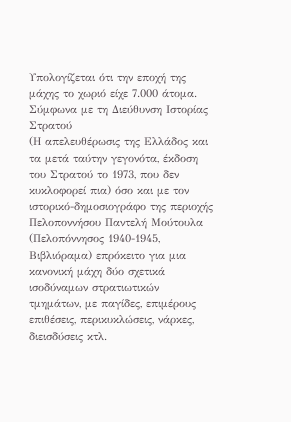Υπολογίζεται ότι την εποχή της μάχης το χωριό είχε 7.000 άτομα. Σύμφωνα με τη Διεύθυνση Ιστορίας Στρατού
(Η απελευθέρωσις της Ελλάδος και τα μετά ταύτην γεγονότα, έκδοση του Στρατού το 1973, που δεν κυκλοφορεί πια) όσο και με τον ιστορικό-δημοσιογράφο της περιοχής Πελοποννήσου Παντελή Μούτουλα (Πελοπόννησος 1940-1945, Βιβλιόραμα) επρόκειτο για μια κανονική μάχη δύο σχετικά ισοδύναμων στρατιωτικών τμημάτων, με παγίδες, επιμέρους επιθέσεις, περικυκλώσεις, νάρκες, διεισδύσεις κτλ.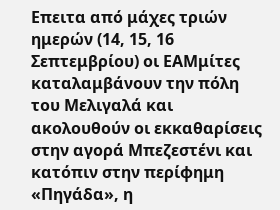Επειτα από μάχες τριών ημερών (14, 15, 16 Σεπτεμβρίου) οι ΕΑΜμίτες καταλαμβάνουν την πόλη του Μελιγαλά και ακολουθούν οι εκκαθαρίσεις στην αγορά Μπεζεστένι και κατόπιν στην περίφημη «Πηγάδα», η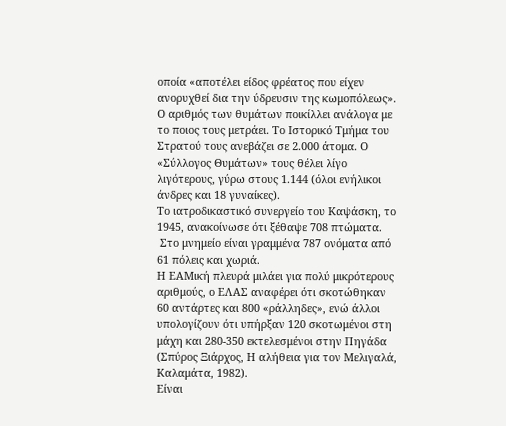οποία «αποτέλει είδος φρέατος που είχεν ανορυχθεί δια την ύδρευσιν της κωμοπόλεως».
Ο αριθμός των θυμάτων ποικίλλει ανάλογα με το ποιος τους μετράει. Το Ιστορικό Τμήμα του Στρατού τους ανεβάζει σε 2.000 άτομα. Ο «Σύλλογος Θυμάτων» τους θέλει λίγο λιγότερους, γύρω στους 1.144 (όλοι ενήλικοι άνδρες και 18 γυναίκες).
Το ιατροδικαστικό συνεργείο του Καψάσκη, το 1945, ανακοίνωσε ότι ξέθαψε 708 πτώματα.
 Στο μνημείο είναι γραμμένα 787 ονόματα από 61 πόλεις και χωριά.
Η ΕΑΜική πλευρά μιλάει για πολύ μικρότερους αριθμούς, ο ΕΛΑΣ αναφέρει ότι σκοτώθηκαν 60 αντάρτες και 800 «ράλληδες», ενώ άλλοι υπολογίζουν ότι υπήρξαν 120 σκοτωμένοι στη μάχη και 280-350 εκτελεσμένοι στην Πηγάδα (Σπύρος Ξιάρχος, Η αλήθεια για τον Μελιγαλά, Καλαμάτα, 1982).
Είναι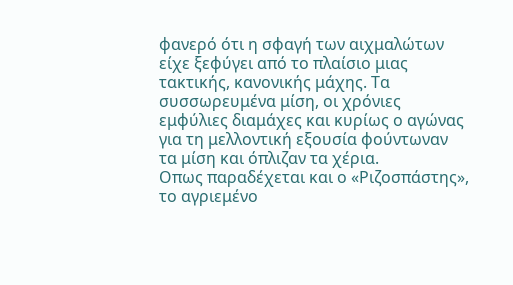φανερό ότι η σφαγή των αιχμαλώτων είχε ξεφύγει από το πλαίσιο μιας τακτικής, κανονικής μάχης. Τα συσσωρευμένα μίση, οι χρόνιες εμφύλιες διαμάχες και κυρίως ο αγώνας για τη μελλοντική εξουσία φούντωναν τα μίση και όπλιζαν τα χέρια.
Οπως παραδέχεται και ο «Ριζοσπάστης», το αγριεμένο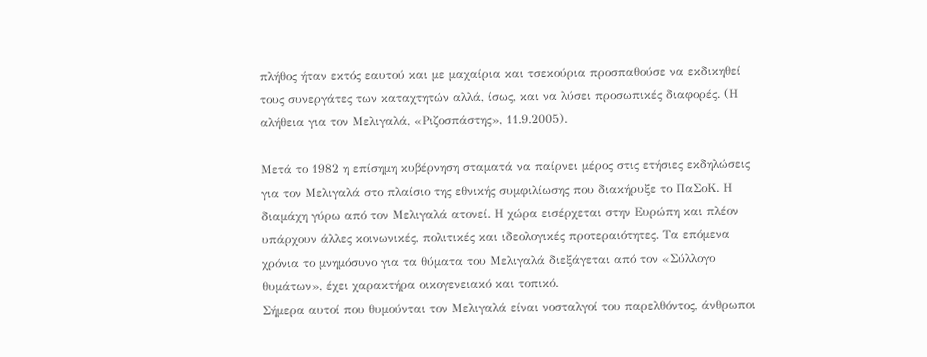πλήθος ήταν εκτός εαυτού και με μαχαίρια και τσεκούρια προσπαθούσε να εκδικηθεί τους συνεργάτες των καταχτητών αλλά, ίσως, και να λύσει προσωπικές διαφορές. (Η αλήθεια για τον Μελιγαλά, «Ριζοσπάστης», 11.9.2005).

Μετά το 1982 η επίσημη κυβέρνηση σταματά να παίρνει μέρος στις ετήσιες εκδηλώσεις για τον Μελιγαλά στο πλαίσιο της εθνικής συμφιλίωσης που διακήρυξε το ΠαΣοΚ. Η διαμάχη γύρω από τον Μελιγαλά ατονεί. Η χώρα εισέρχεται στην Ευρώπη και πλέον υπάρχουν άλλες κοινωνικές, πολιτικές και ιδεολογικές προτεραιότητες. Τα επόμενα χρόνια το μνημόσυνο για τα θύματα του Μελιγαλά διεξάγεται από τον «Σύλλογο θυμάτων», έχει χαρακτήρα οικογενειακό και τοπικό.
Σήμερα αυτοί που θυμούνται τον Μελιγαλά είναι νοσταλγοί του παρελθόντος, άνθρωποι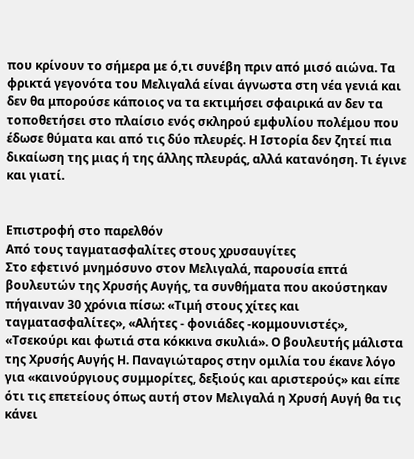που κρίνουν το σήμερα με ό,τι συνέβη πριν από μισό αιώνα. Τα φρικτά γεγονότα του Μελιγαλά είναι άγνωστα στη νέα γενιά και δεν θα μπορούσε κάποιος να τα εκτιμήσει σφαιρικά αν δεν τα τοποθετήσει στο πλαίσιο ενός σκληρού εμφυλίου πολέμου που έδωσε θύματα και από τις δύο πλευρές. Η Ιστορία δεν ζητεί πια δικαίωση της μιας ή της άλλης πλευράς, αλλά κατανόηση. Τι έγινε και γιατί.


Επιστροφή στο παρελθόν
Από τους ταγματασφαλίτες στους χρυσαυγίτες
Στο εφετινό μνημόσυνο στον Μελιγαλά, παρουσία επτά βουλευτών της Χρυσής Αυγής, τα συνθήματα που ακούστηκαν πήγαιναν 30 χρόνια πίσω: «Τιμή στους χίτες και ταγματασφαλίτες», «Αλήτες - φονιάδες -κομμουνιστές», «Τσεκούρι και φωτιά στα κόκκινα σκυλιά». Ο βουλευτής μάλιστα της Χρυσής Αυγής Η. Παναγιώταρος στην ομιλία του έκανε λόγο για «καινούργιους συμμορίτες, δεξιούς και αριστερούς» και είπε ότι τις επετείους όπως αυτή στον Μελιγαλά η Χρυσή Αυγή θα τις κάνει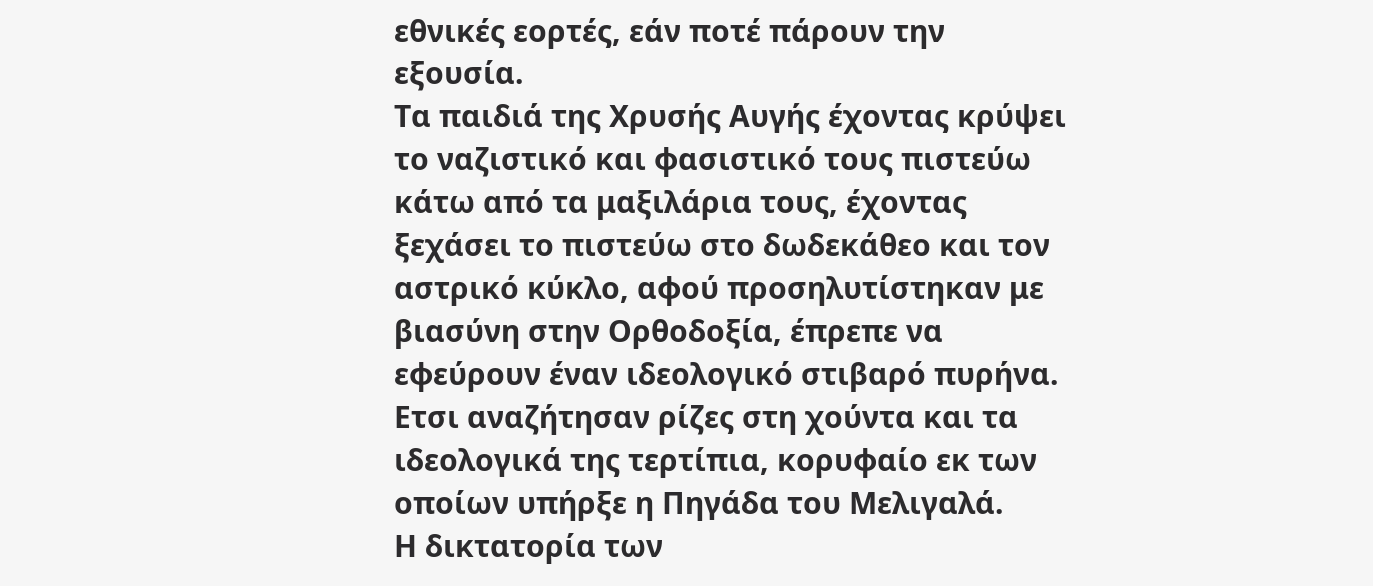εθνικές εορτές, εάν ποτέ πάρουν την εξουσία.
Τα παιδιά της Χρυσής Αυγής έχοντας κρύψει το ναζιστικό και φασιστικό τους πιστεύω κάτω από τα μαξιλάρια τους, έχοντας ξεχάσει το πιστεύω στο δωδεκάθεο και τον αστρικό κύκλο, αφού προσηλυτίστηκαν με βιασύνη στην Ορθοδοξία, έπρεπε να εφεύρουν έναν ιδεολογικό στιβαρό πυρήνα. Ετσι αναζήτησαν ρίζες στη χούντα και τα ιδεολογικά της τερτίπια, κορυφαίο εκ των οποίων υπήρξε η Πηγάδα του Μελιγαλά.
Η δικτατορία των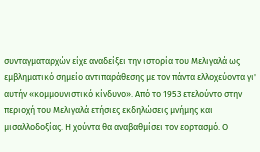συνταγματαρχών είχε αναδείξει την ιστορία του Μελιγαλά ως εμβληματικό σημείο αντιπαράθεσης με τον πάντα ελλοχεύοντα γι' αυτήν «κομμουνιστικό κίνδυνο». Από το 1953 ετελούντο στην περιοχή του Μελιγαλά ετήσιες εκδηλώσεις μνήμης και μισαλλοδοξίας. Η χούντα θα αναβαθμίσει τον εορτασμό. Ο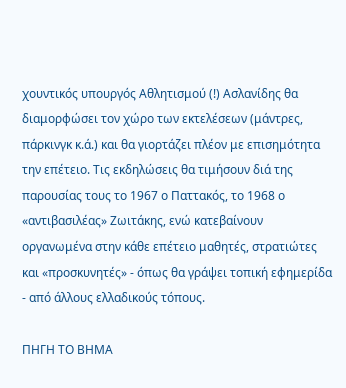χουντικός υπουργός Αθλητισμού (!) Ασλανίδης θα διαμορφώσει τον χώρο των εκτελέσεων (μάντρες, πάρκινγκ κ.ά.) και θα γιορτάζει πλέον με επισημότητα την επέτειο. Τις εκδηλώσεις θα τιμήσουν διά της παρουσίας τους το 1967 ο Παττακός, το 1968 ο «αντιβασιλέας» Ζωιτάκης, ενώ κατεβαίνουν οργανωμένα στην κάθε επέτειο μαθητές, στρατιώτες και «προσκυνητές» - όπως θα γράψει τοπική εφημερίδα - από άλλους ελλαδικούς τόπους.

ΠΗΓΗ ΤΟ ΒΗΜΑ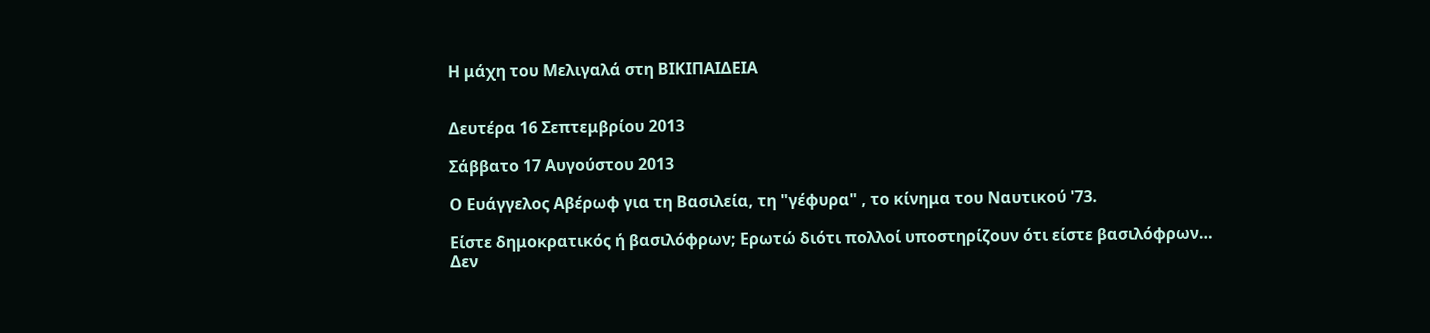Η μάχη του Μελιγαλά στη ΒΙΚΙΠΑΙΔΕΙΑ


Δευτέρα 16 Σεπτεμβρίου 2013

Σάββατο 17 Αυγούστου 2013

Ο Ευάγγελος Αβέρωφ για τη Βασιλεία, τη "γέφυρα" , το κίνημα του Ναυτικού '73.

Είστε δημοκρατικός ή βασιλόφρων; Ερωτώ διότι πολλοί υποστηρίζουν ότι είστε βασιλόφρων…
Δεν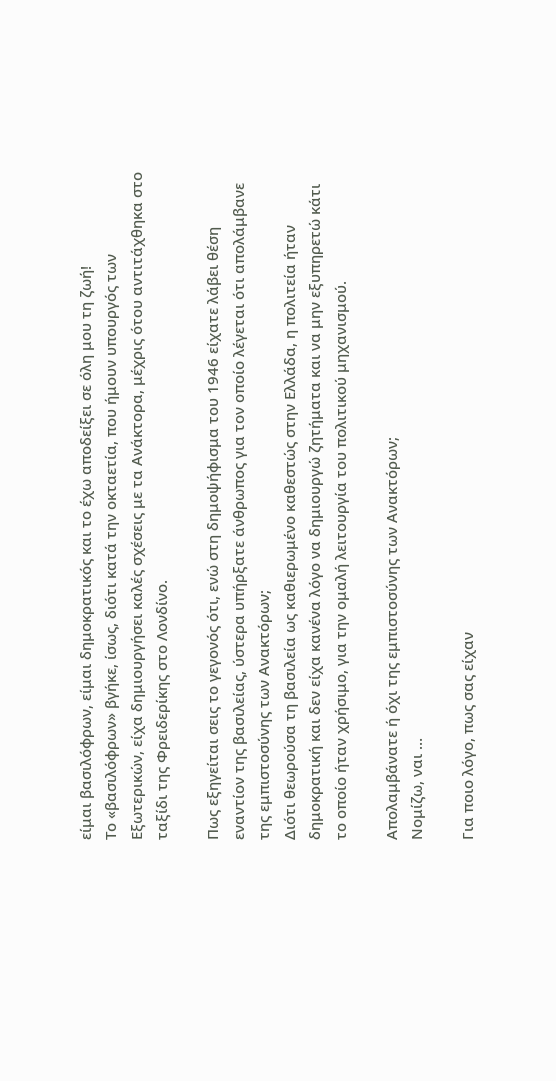είμαι βασιλόφρων, είμαι δημοκρατικός και το έχω αποδείξει σε όλη μου τη ζωή!
Το «βασιλόφρων» βγήκε, ίσως, διότι κατά την οκταετία, που ήμουν υπουργός των Εξωτερικών, είχα δημιουργήσει καλές σχέσεις με τα Ανάκτορα, μέχρις ότου αντιτάχθηκα στο ταξίδι της Φρειδερίκης στο Λονδίνο.

Πως εξηγείται σεις το γεγονός ότι, ενώ στη δημοψήφισμα του 1946 είχατε λάβει θέση εναντίον της βασιλείας, ύστερα υπήρξατε άνθρωπος για τον οποίο λέγεται ότι απολάμβανε της εμπιστοσύνης των Ανακτόρων;
Διότι θεωρούσα τη βασιλεία ως καθιερωμένο καθεστώς στην Ελλάδα, η πολιτεία ήταν δημοκρατική και δεν είχα κανένα λόγο να δημιουργώ ζητήματα και να μην εξυπηρετώ κάτι το οποίο ήταν χρήσιμο, για την ομαλή λειτουργία του πολιτικού μηχανισμού.

Απολαμβάνατε ή όχι της εμπιστοσύνης των Ανακτόρων;
Νομίζω, ναι …

Για ποιο λόγο, πως σας είχαν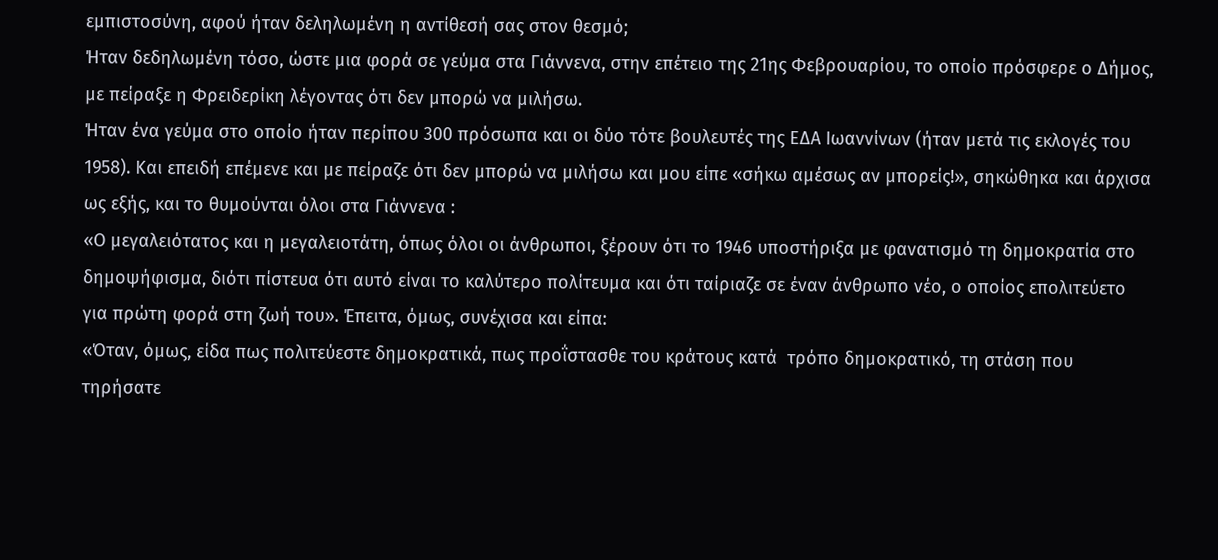εμπιστοσύνη, αφού ήταν δεληλωμένη η αντίθεσή σας στον θεσμό;
Ήταν δεδηλωμένη τόσο, ώστε μια φορά σε γεύμα στα Γιάννενα, στην επέτειο της 21ης Φεβρουαρίου, το οποίο πρόσφερε ο Δήμος, με πείραξε η Φρειδερίκη λέγοντας ότι δεν μπορώ να μιλήσω.
Ήταν ένα γεύμα στο οποίο ήταν περίπου 300 πρόσωπα και οι δύο τότε βουλευτές της ΕΔΑ Ιωαννίνων (ήταν μετά τις εκλογές του 1958). Και επειδή επέμενε και με πείραζε ότι δεν μπορώ να μιλήσω και μου είπε «σήκω αμέσως αν μπορείς!», σηκώθηκα και άρχισα ως εξής, και το θυμούνται όλοι στα Γιάννενα :
«Ο μεγαλειότατος και η μεγαλειοτάτη, όπως όλοι οι άνθρωποι, ξέρουν ότι το 1946 υποστήριξα με φανατισμό τη δημοκρατία στο δημοψήφισμα, διότι πίστευα ότι αυτό είναι το καλύτερο πολίτευμα και ότι ταίριαζε σε έναν άνθρωπο νέο, ο οποίος επολιτεύετο για πρώτη φορά στη ζωή του». Έπειτα, όμως, συνέχισα και είπα:
«Όταν, όμως, είδα πως πολιτεύεστε δημοκρατικά, πως προΐστασθε του κράτους κατά  τρόπο δημοκρατικό, τη στάση που τηρήσατε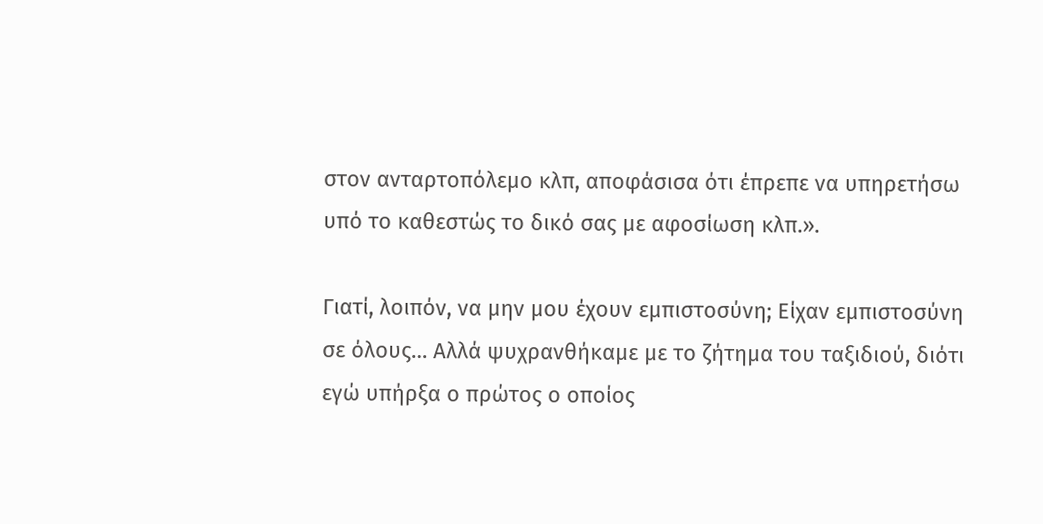στον ανταρτοπόλεμο κλπ, αποφάσισα ότι έπρεπε να υπηρετήσω υπό το καθεστώς το δικό σας με αφοσίωση κλπ.».

Γιατί, λοιπόν, να μην μου έχουν εμπιστοσύνη; Είχαν εμπιστοσύνη σε όλους… Αλλά ψυχρανθήκαμε με το ζήτημα του ταξιδιού, διότι εγώ υπήρξα ο πρώτος ο οποίος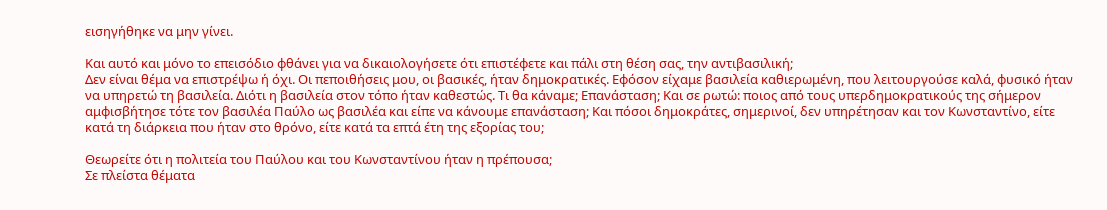εισηγήθηκε να μην γίνει.

Και αυτό και μόνο το επεισόδιο φθάνει για να δικαιολογήσετε ότι επιστέφετε και πάλι στη θέση σας, την αντιβασιλική;
Δεν είναι θέμα να επιστρέψω ή όχι. Οι πεποιθήσεις μου, οι βασικές, ήταν δημοκρατικές. Εφόσον είχαμε βασιλεία καθιερωμένη, που λειτουργούσε καλά, φυσικό ήταν να υπηρετώ τη βασιλεία. Διότι η βασιλεία στον τόπο ήταν καθεστώς. Τι θα κάναμε; Επανάσταση; Και σε ρωτώ: ποιος από τους υπερδημοκρατικούς της σήμερον αμφισβήτησε τότε τον βασιλέα Παύλο ως βασιλέα και είπε να κάνουμε επανάσταση; Και πόσοι δημοκράτες, σημερινοί, δεν υπηρέτησαν και τον Κωνσταντίνο, είτε κατά τη διάρκεια που ήταν στο θρόνο, είτε κατά τα επτά έτη της εξορίας του;

Θεωρείτε ότι η πολιτεία του Παύλου και του Κωνσταντίνου ήταν η πρέπουσα;
Σε πλείστα θέματα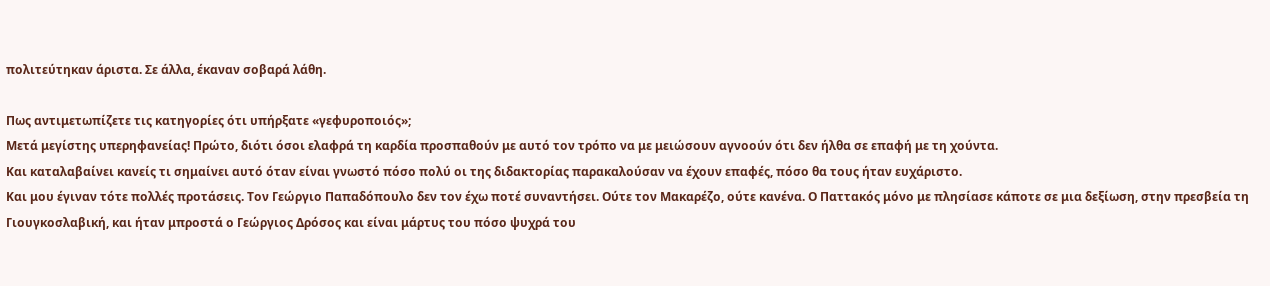πολιτεύτηκαν άριστα. Σε άλλα, έκαναν σοβαρά λάθη.

Πως αντιμετωπίζετε τις κατηγορίες ότι υπήρξατε «γεφυροποιός»;
Μετά μεγίστης υπερηφανείας! Πρώτο, διότι όσοι ελαφρά τη καρδία προσπαθούν με αυτό τον τρόπο να με μειώσουν αγνοούν ότι δεν ήλθα σε επαφή με τη χούντα.
Και καταλαβαίνει κανείς τι σημαίνει αυτό όταν είναι γνωστό πόσο πολύ οι της διδακτορίας παρακαλούσαν να έχουν επαφές, πόσο θα τους ήταν ευχάριστο.
Και μου έγιναν τότε πολλές προτάσεις. Τον Γεώργιο Παπαδόπουλο δεν τον έχω ποτέ συναντήσει. Ούτε τον Μακαρέζο, ούτε κανένα. Ο Παττακός μόνο με πλησίασε κάποτε σε μια δεξίωση, στην πρεσβεία τη Γιουγκοσλαβική, και ήταν μπροστά ο Γεώργιος Δρόσος και είναι μάρτυς του πόσο ψυχρά του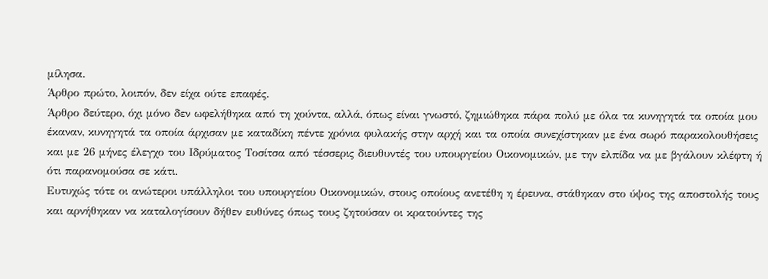μίλησα.
Άρθρο πρώτο, λοιπόν, δεν είχα ούτε επαφές.
Άρθρο δεύτερο, όχι μόνο δεν ωφελήθηκα από τη χούντα, αλλά, όπως είναι γνωστό, ζημιώθηκα πάρα πολύ με όλα τα κυνηγητά τα οποία μου έκαναν, κυνηγητά τα οποία άρχισαν με καταδίκη πέντε χρόνια φυλακής στην αρχή και τα οποία συνεχίστηκαν με ένα σωρό παρακολουθήσεις και με 26 μήνες έλεγχο του Ιδρύματος Τοσίτσα από τέσσερις διευθυντές του υπουργείου Οικονομικών, με την ελπίδα να με βγάλουν κλέφτη ή ότι παρανομούσα σε κάτι.
Ευτυχώς τότε οι ανώτεροι υπάλληλοι του υπουργείου Οικονομικών, στους οποίους ανετέθη η έρευνα, στάθηκαν στο ύψος της αποστολής τους και αρνήθηκαν να καταλογίσουν δήθεν ευθύνες όπως τους ζητούσαν οι κρατούντες της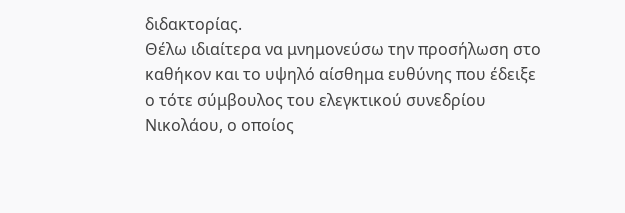διδακτορίας.
Θέλω ιδιαίτερα να μνημονεύσω την προσήλωση στο καθήκον και το υψηλό αίσθημα ευθύνης που έδειξε ο τότε σύμβουλος του ελεγκτικού συνεδρίου Νικολάου, ο οποίος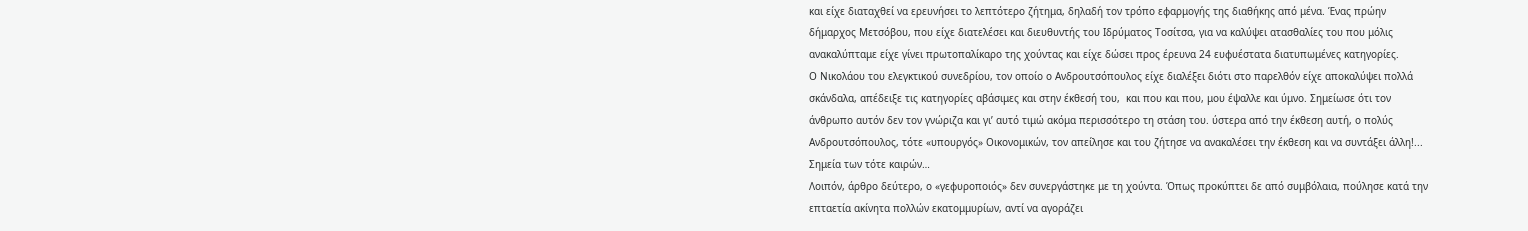και είχε διαταχθεί να ερευνήσει το λεπτότερο ζήτημα, δηλαδή τον τρόπο εφαρμογής της διαθήκης από μένα. Ένας πρώην δήμαρχος Μετσόβου, που είχε διατελέσει και διευθυντής του Ιδρύματος Τοσίτσα, για να καλύψει ατασθαλίες του που μόλις ανακαλύπταμε είχε γίνει πρωτοπαλίκαρο της χούντας και είχε δώσει προς έρευνα 24 ευφυέστατα διατυπωμένες κατηγορίες.
Ο Νικολάου του ελεγκτικού συνεδρίου, τον οποίο ο Ανδρουτσόπουλος είχε διαλέξει διότι στο παρελθόν είχε αποκαλύψει πολλά σκάνδαλα, απέδειξε τις κατηγορίες αβάσιμες και στην έκθεσή του,  και που και που, μου έψαλλε και ύμνο. Σημείωσε ότι τον άνθρωπο αυτόν δεν τον γνώριζα και γι’ αυτό τιμώ ακόμα περισσότερο τη στάση του. ύστερα από την έκθεση αυτή, ο πολύς Ανδρουτσόπουλος, τότε «υπουργός» Οικονομικών, τον απείλησε και του ζήτησε να ανακαλέσει την έκθεση και να συντάξει άλλη!... Σημεία των τότε καιρών…
Λοιπόν, άρθρο δεύτερο, ο «γεφυροποιός» δεν συνεργάστηκε με τη χούντα. Όπως προκύπτει δε από συμβόλαια, πούλησε κατά την επταετία ακίνητα πολλών εκατομμυρίων, αντί να αγοράζει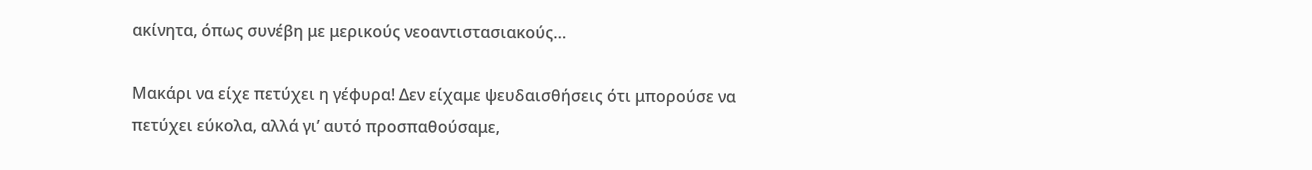ακίνητα, όπως συνέβη με μερικούς νεοαντιστασιακούς…

Μακάρι να είχε πετύχει η γέφυρα! Δεν είχαμε ψευδαισθήσεις ότι μπορούσε να πετύχει εύκολα, αλλά γι’ αυτό προσπαθούσαμε,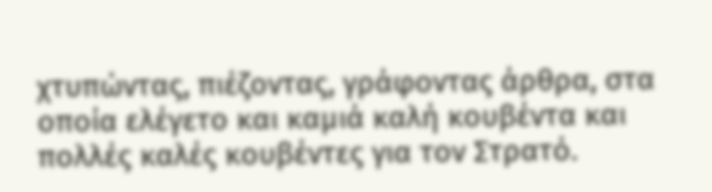χτυπώντας, πιέζοντας, γράφοντας άρθρα, στα οποία ελέγετο και καμιά καλή κουβέντα και πολλές καλές κουβέντες για τον Στρατό.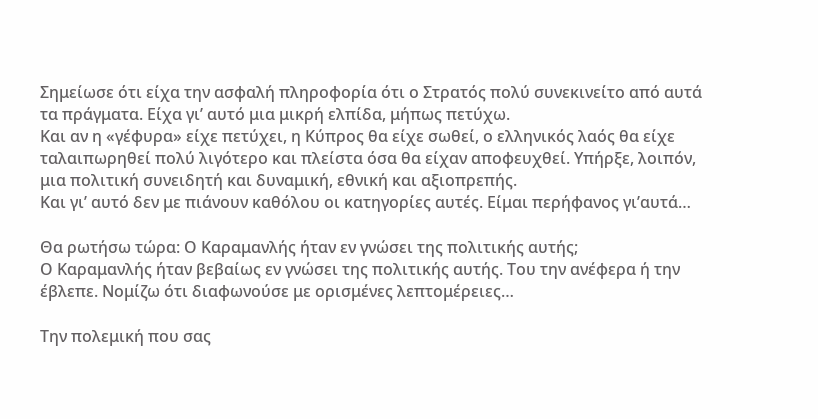Σημείωσε ότι είχα την ασφαλή πληροφορία ότι ο Στρατός πολύ συνεκινείτο από αυτά  τα πράγματα. Είχα γι’ αυτό μια μικρή ελπίδα, μήπως πετύχω.
Και αν η «γέφυρα» είχε πετύχει, η Κύπρος θα είχε σωθεί, ο ελληνικός λαός θα είχε ταλαιπωρηθεί πολύ λιγότερο και πλείστα όσα θα είχαν αποφευχθεί. Υπήρξε, λοιπόν, μια πολιτική συνειδητή και δυναμική, εθνική και αξιοπρεπής.
Και γι’ αυτό δεν με πιάνουν καθόλου οι κατηγορίες αυτές. Είμαι περήφανος γι’αυτά…

Θα ρωτήσω τώρα: Ο Καραμανλής ήταν εν γνώσει της πολιτικής αυτής;
Ο Καραμανλής ήταν βεβαίως εν γνώσει της πολιτικής αυτής. Του την ανέφερα ή την έβλεπε. Νομίζω ότι διαφωνούσε με ορισμένες λεπτομέρειες…

Την πολεμική που σας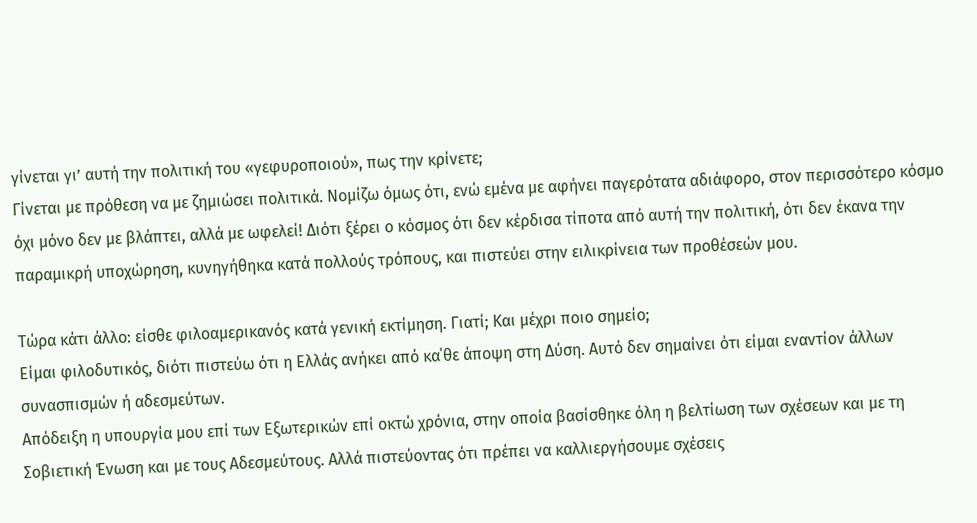γίνεται γι’ αυτή την πολιτική του «γεφυροποιού», πως την κρίνετε;
Γίνεται με πρόθεση να με ζημιώσει πολιτικά. Νομίζω όμως ότι, ενώ εμένα με αφήνει παγερότατα αδιάφορο, στον περισσότερο κόσμο όχι μόνο δεν με βλάπτει, αλλά με ωφελεί! Διότι ξέρει ο κόσμος ότι δεν κέρδισα τίποτα από αυτή την πολιτική, ότι δεν έκανα την παραμικρή υποχώρηση, κυνηγήθηκα κατά πολλούς τρόπους, και πιστεύει στην ειλικρίνεια των προθέσεών μου.

Τώρα κάτι άλλο: είσθε φιλοαμερικανός κατά γενική εκτίμηση. Γιατί; Και μέχρι ποιο σημείο;
Είμαι φιλοδυτικός, διότι πιστεύω ότι η Ελλάς ανήκει από κα΄θε άποψη στη Δύση. Αυτό δεν σημαίνει ότι είμαι εναντίον άλλων συνασπισμών ή αδεσμεύτων.
Απόδειξη η υπουργία μου επί των Εξωτερικών επί οκτώ χρόνια, στην οποία βασίσθηκε όλη η βελτίωση των σχέσεων και με τη Σοβιετική Ένωση και με τους Αδεσμεύτους. Αλλά πιστεύοντας ότι πρέπει να καλλιεργήσουμε σχέσεις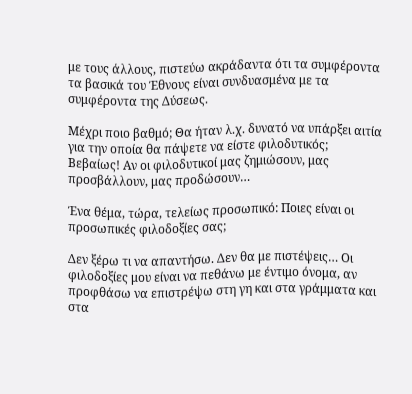με τους άλλους, πιστεύω ακράδαντα ότι τα συμφέροντα τα βασικά του Έθνους είναι συνδυασμένα με τα συμφέροντα της Δύσεως.

Μέχρι ποιο βαθμό; Θα ήταν λ.χ. δυνατό να υπάρξει αιτία για την οποία θα πάψετε να είστε φιλοδυτικός;
Βεβαίως! Αν οι φιλοδυτικοί μας ζημιώσουν, μας προσβάλλουν, μας προδώσουν…

Ένα θέμα, τώρα, τελείως προσωπικό: Ποιες είναι οι προσωπικές φιλοδοξίες σας;

Δεν ξέρω τι να απαντήσω. Δεν θα με πιστέψεις… Οι φιλοδοξίες μου είναι να πεθάνω με έντιμο όνομα, αν προφθάσω να επιστρέψω στη γη και στα γράμματα και στα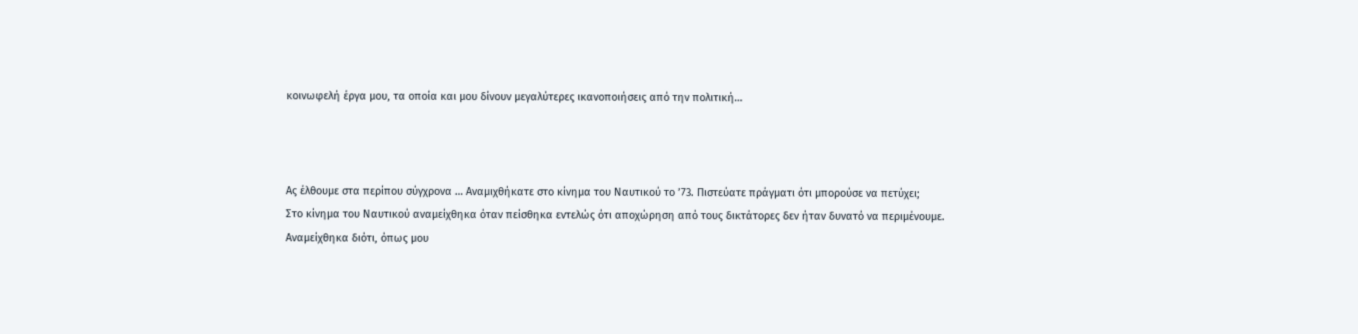κοινωφελή έργα μου, τα οποία και μου δίνουν μεγαλύτερες ικανοποιήσεις από την πολιτική…



Ας έλθουμε στα περίπου σύγχρονα … Αναμιχθήκατε στο κίνημα του Ναυτικού το ’73. Πιστεύατε πράγματι ότι μπορούσε να πετύχει;
Στο κίνημα του Ναυτικού αναμείχθηκα όταν πείσθηκα εντελώς ότι αποχώρηση από τους δικτάτορες δεν ήταν δυνατό να περιμένουμε.
Αναμείχθηκα διότι, όπως μου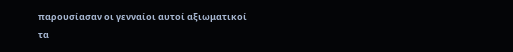παρουσίασαν οι γενναίοι αυτοί αξιωματικοί τα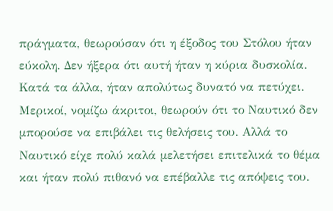πράγματα, θεωρούσαν ότι η έξοδος του Στόλου ήταν εύκολη. Δεν ήξερα ότι αυτή ήταν η κύρια δυσκολία. Κατά τα άλλα, ήταν απολύτως δυνατό να πετύχει. Μερικοί, νομίζω άκριτοι, θεωρούν ότι το Ναυτικό δεν μπορούσε να επιβάλει τις θελήσεις του. Αλλά το Ναυτικό είχε πολύ καλά μελετήσει επιτελικά το θέμα και ήταν πολύ πιθανό να επέβαλλε τις απόψεις του.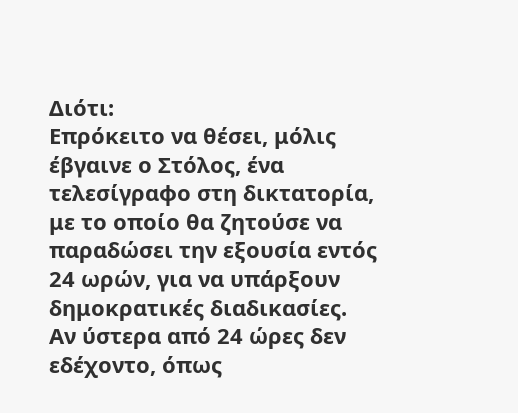Διότι:
Επρόκειτο να θέσει, μόλις έβγαινε ο Στόλος, ένα τελεσίγραφο στη δικτατορία, με το οποίο θα ζητούσε να παραδώσει την εξουσία εντός 24 ωρών, για να υπάρξουν δημοκρατικές διαδικασίες. Αν ύστερα από 24 ώρες δεν εδέχοντο, όπως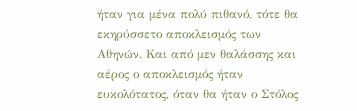ήταν για μένα πολύ πιθανό, τότε θα εκηρύσσετο αποκλεισμός των Αθηνών. Και από μεν θαλάσσης και αέρος ο αποκλεισμός ήταν ευκολότατος, όταν θα ήταν ο Στόλος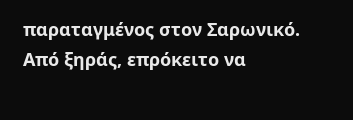παραταγμένος στον Σαρωνικό. Από ξηράς, επρόκειτο να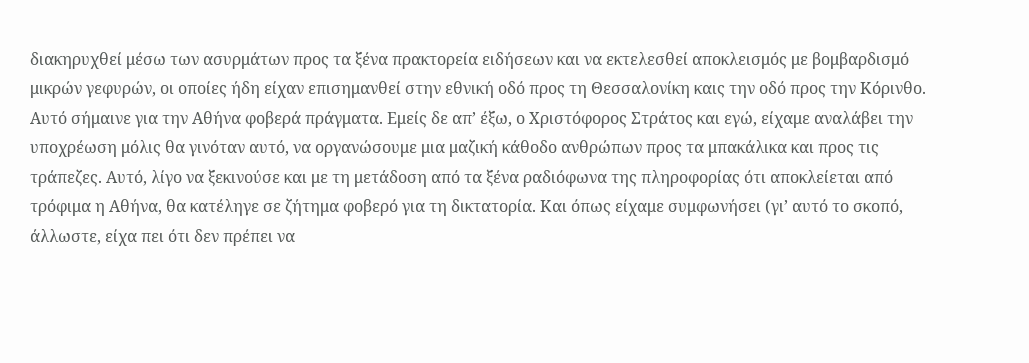διακηρυχθεί μέσω των ασυρμάτων προς τα ξένα πρακτορεία ειδήσεων και να εκτελεσθεί αποκλεισμός με βομβαρδισμό μικρών γεφυρών, οι οποίες ήδη είχαν επισημανθεί στην εθνική οδό προς τη Θεσσαλονίκη καις την οδό προς την Κόρινθο.
Αυτό σήμαινε για την Αθήνα φοβερά πράγματα. Εμείς δε απ’ έξω, ο Χριστόφορος Στράτος και εγώ, είχαμε αναλάβει την υποχρέωση μόλις θα γινόταν αυτό, να οργανώσουμε μια μαζική κάθοδο ανθρώπων προς τα μπακάλικα και προς τις τράπεζες. Αυτό, λίγο να ξεκινούσε και με τη μετάδοση από τα ξένα ραδιόφωνα της πληροφορίας ότι αποκλείεται από τρόφιμα η Αθήνα, θα κατέληγε σε ζήτημα φοβερό για τη δικτατορία. Και όπως είχαμε συμφωνήσει (γι’ αυτό το σκοπό, άλλωστε, είχα πει ότι δεν πρέπει να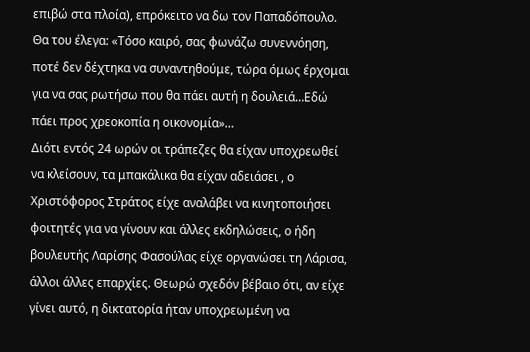επιβώ στα πλοία), επρόκειτο να δω τον Παπαδόπουλο.
Θα του έλεγα: «Τόσο καιρό, σας φωνάζω συνεννόηση, ποτέ δεν δέχτηκα να συναντηθούμε, τώρα όμως έρχομαι για να σας ρωτήσω που θα πάει αυτή η δουλειά…Εδώ πάει προς χρεοκοπία η οικονομία»…
Διότι εντός 24 ωρών οι τράπεζες θα είχαν υποχρεωθεί να κλείσουν, τα μπακάλικα θα είχαν αδειάσει , ο Χριστόφορος Στράτος είχε αναλάβει να κινητοποιήσει φοιτητές για να γίνουν και άλλες εκδηλώσεις, ο ήδη βουλευτής Λαρίσης Φασούλας είχε οργανώσει τη Λάρισα, άλλοι άλλες επαρχίες. Θεωρώ σχεδόν βέβαιο ότι, αν είχε γίνει αυτό, η δικτατορία ήταν υποχρεωμένη να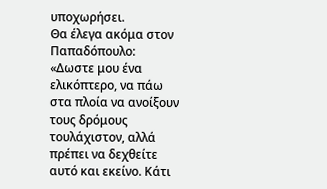υποχωρήσει.
Θα έλεγα ακόμα στον Παπαδόπουλο: «Δωστε μου ένα ελικόπτερο, να πάω στα πλοία να ανοίξουν τους δρόμους τουλάχιστον, αλλά πρέπει να δεχθείτε αυτό και εκείνο. Κάτι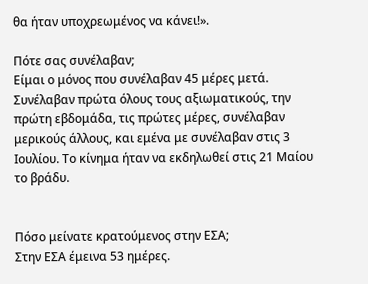θα ήταν υποχρεωμένος να κάνει!».

Πότε σας συνέλαβαν;
Είμαι ο μόνος που συνέλαβαν 45 μέρες μετά. Συνέλαβαν πρώτα όλους τους αξιωματικούς, την πρώτη εβδομάδα, τις πρώτες μέρες, συνέλαβαν μερικούς άλλους, και εμένα με συνέλαβαν στις 3 Ιουλίου. Το κίνημα ήταν να εκδηλωθεί στις 21 Μαίου το βράδυ.


Πόσο μείνατε κρατούμενος στην ΕΣΑ;
Στην ΕΣΑ έμεινα 53 ημέρες.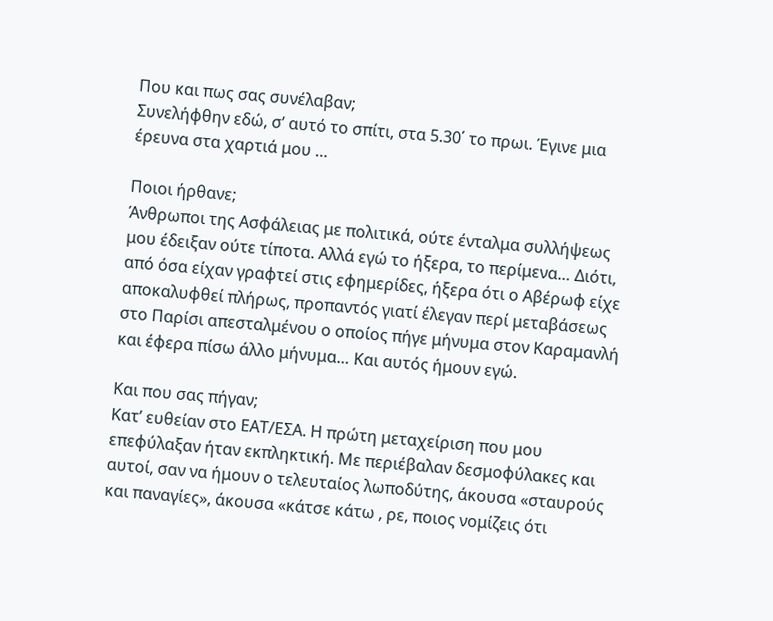Που και πως σας συνέλαβαν;
Συνελήφθην εδώ, σ’ αυτό το σπίτι, στα 5.30΄ το πρωι. Έγινε μια έρευνα στα χαρτιά μου …

Ποιοι ήρθανε;
Άνθρωποι της Ασφάλειας με πολιτικά, ούτε ένταλμα συλλήψεως μου έδειξαν ούτε τίποτα. Αλλά εγώ το ήξερα, το περίμενα… Διότι, από όσα είχαν γραφτεί στις εφημερίδες, ήξερα ότι ο Αβέρωφ είχε αποκαλυφθεί πλήρως, προπαντός γιατί έλεγαν περί μεταβάσεως στο Παρίσι απεσταλμένου ο οποίος πήγε μήνυμα στον Καραμανλή και έφερα πίσω άλλο μήνυμα… Και αυτός ήμουν εγώ.

Και που σας πήγαν;
Κατ’ ευθείαν στο ΕΑΤ/ΕΣΑ. Η πρώτη μεταχείριση που μου επεφύλαξαν ήταν εκπληκτική. Με περιέβαλαν δεσμοφύλακες και αυτοί, σαν να ήμουν ο τελευταίος λωποδύτης, άκουσα «σταυρούς και παναγίες», άκουσα «κάτσε κάτω , ρε, ποιος νομίζεις ότι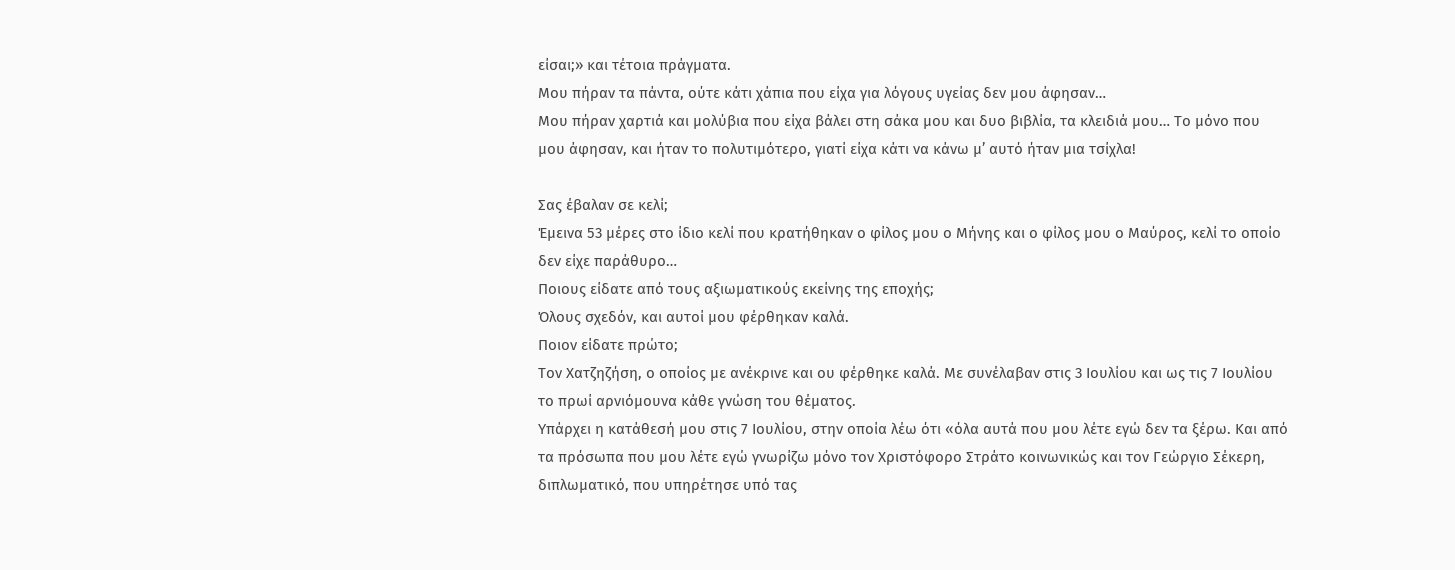είσαι;» και τέτοια πράγματα.
Μου πήραν τα πάντα, ούτε κάτι χάπια που είχα για λόγους υγείας δεν μου άφησαν…
Μου πήραν χαρτιά και μολύβια που είχα βάλει στη σάκα μου και δυο βιβλία, τα κλειδιά μου… Το μόνο που μου άφησαν, και ήταν το πολυτιμότερο, γιατί είχα κάτι να κάνω μ’ αυτό ήταν μια τσίχλα!

Σας έβαλαν σε κελί;
Έμεινα 53 μέρες στο ίδιο κελί που κρατήθηκαν ο φίλος μου ο Μήνης και ο φίλος μου ο Μαύρος, κελί το οποίο δεν είχε παράθυρο…
Ποιους είδατε από τους αξιωματικούς εκείνης της εποχής;
Όλους σχεδόν, και αυτοί μου φέρθηκαν καλά.
Ποιον είδατε πρώτο;
Τον Χατζηζήση, ο οποίος με ανέκρινε και ου φέρθηκε καλά. Με συνέλαβαν στις 3 Ιουλίου και ως τις 7 Ιουλίου το πρωί αρνιόμουνα κάθε γνώση του θέματος.
Υπάρχει η κατάθεσή μου στις 7 Ιουλίου, στην οποία λέω ότι «όλα αυτά που μου λέτε εγώ δεν τα ξέρω. Και από τα πρόσωπα που μου λέτε εγώ γνωρίζω μόνο τον Χριστόφορο Στράτο κοινωνικώς και τον Γεώργιο Σέκερη, διπλωματικό, που υπηρέτησε υπό τας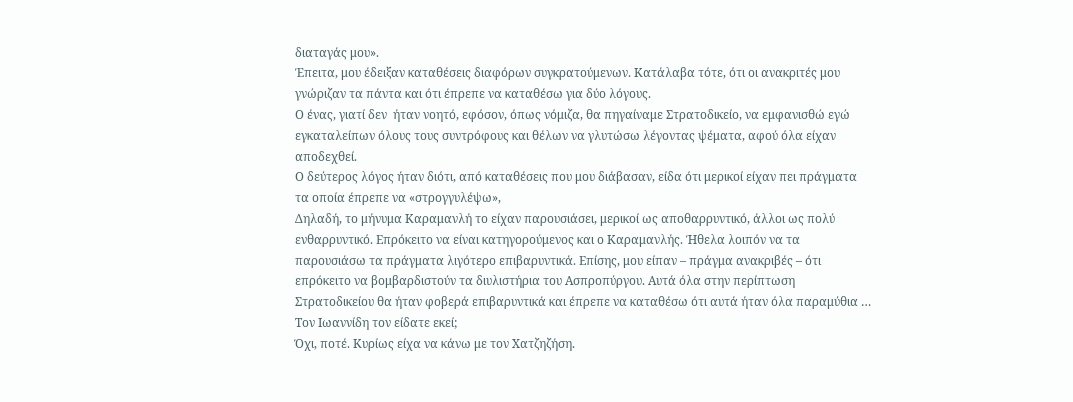διαταγάς μου».
Έπειτα, μου έδειξαν καταθέσεις διαφόρων συγκρατούμενων. Κατάλαβα τότε, ότι οι ανακριτές μου γνώριζαν τα πάντα και ότι έπρεπε να καταθέσω για δύο λόγους.
Ο ένας, γιατί δεν  ήταν νοητό, εφόσον, όπως νόμιζα, θα πηγαίναμε Στρατοδικείο, να εμφανισθώ εγώ εγκαταλείπων όλους τους συντρόφους και θέλων να γλυτώσω λέγοντας ψέματα, αφού όλα είχαν αποδεχθεί.
Ο δεύτερος λόγος ήταν διότι, από καταθέσεις που μου διάβασαν, είδα ότι μερικοί είχαν πει πράγματα τα οποία έπρεπε να «στρογγυλέψω»,
Δηλαδή, το μήνυμα Καραμανλή το είχαν παρουσιάσει, μερικοί ως αποθαρρυντικό, άλλοι ως πολύ ενθαρρυντικό. Επρόκειτο να είναι κατηγορούμενος και ο Καραμανλής. Ήθελα λοιπόν να τα παρουσιάσω τα πράγματα λιγότερο επιβαρυντικά. Επίσης, μου είπαν – πράγμα ανακριβές – ότι επρόκειτο να βομβαρδιστούν τα διυλιστήρια του Ασπροπύργου. Αυτά όλα στην περίπτωση Στρατοδικείου θα ήταν φοβερά επιβαρυντικά και έπρεπε να καταθέσω ότι αυτά ήταν όλα παραμύθια …
Τον Ιωαννίδη τον είδατε εκεί;
Όχι, ποτέ. Κυρίως είχα να κάνω με τον Χατζηζήση.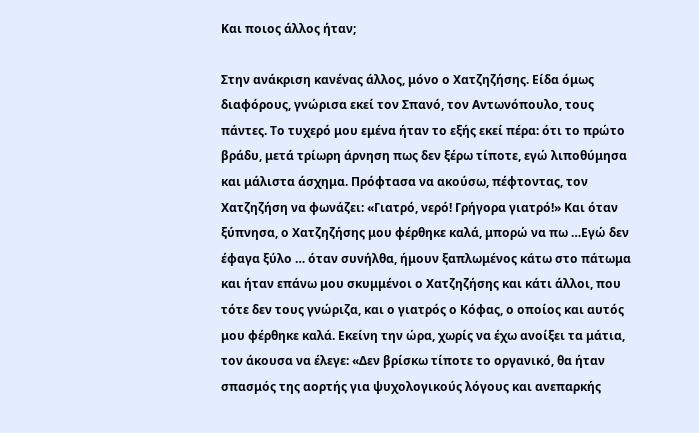Και ποιος άλλος ήταν;

Στην ανάκριση κανένας άλλος, μόνο ο Χατζηζήσης. Είδα όμως διαφόρους, γνώρισα εκεί τον Σπανό, τον Αντωνόπουλο, τους πάντες. Το τυχερό μου εμένα ήταν το εξής εκεί πέρα: ότι το πρώτο βράδυ, μετά τρίωρη άρνηση πως δεν ξέρω τίποτε, εγώ λιποθύμησα και μάλιστα άσχημα. Πρόφτασα να ακούσω, πέφτοντας, τον Χατζηζήση να φωνάζει: «Γιατρό, νερό! Γρήγορα γιατρό!» Και όταν ξύπνησα, ο Χατζηζήσης μου φέρθηκε καλά, μπορώ να πω …Εγώ δεν έφαγα ξύλο … όταν συνήλθα, ήμουν ξαπλωμένος κάτω στο πάτωμα και ήταν επάνω μου σκυμμένοι ο Χατζηζήσης και κάτι άλλοι, που τότε δεν τους γνώριζα, και ο γιατρός ο Κόφας, ο οποίος και αυτός μου φέρθηκε καλά. Εκείνη την ώρα, χωρίς να έχω ανοίξει τα μάτια, τον άκουσα να έλεγε: «Δεν βρίσκω τίποτε το οργανικό, θα ήταν σπασμός της αορτής για ψυχολογικούς λόγους και ανεπαρκής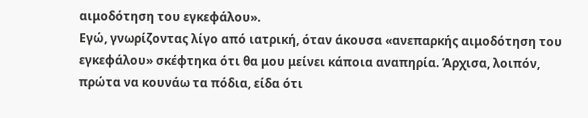αιμοδότηση του εγκεφάλου».
Εγώ, γνωρίζοντας λίγο από ιατρική, όταν άκουσα «ανεπαρκής αιμοδότηση του εγκεφάλου» σκέφτηκα ότι θα μου μείνει κάποια αναπηρία. Άρχισα, λοιπόν, πρώτα να κουνάω τα πόδια, είδα ότι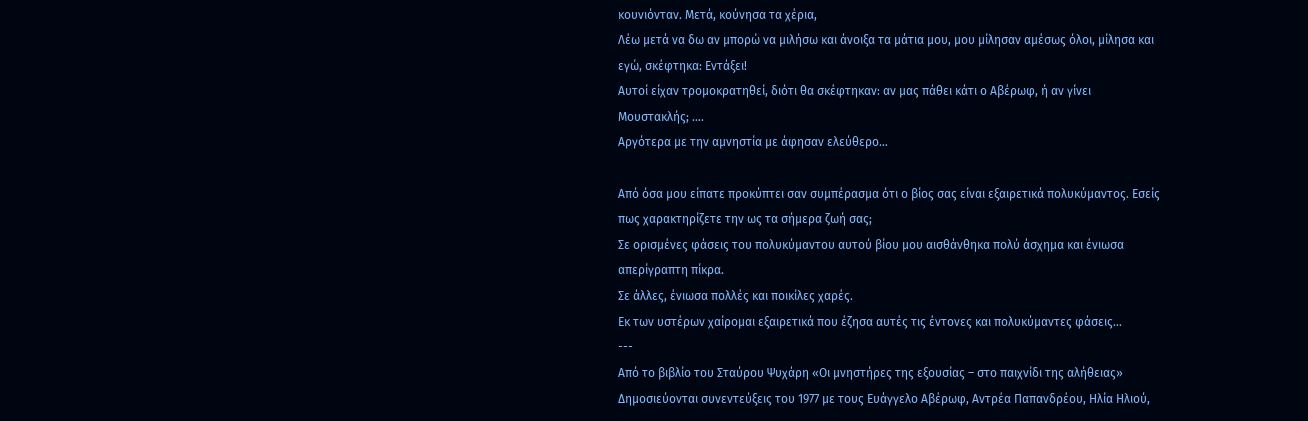κουνιόνταν. Μετά, κούνησα τα χέρια,
Λέω μετά να δω αν μπορώ να μιλήσω και άνοιξα τα μάτια μου, μου μίλησαν αμέσως όλοι, μίλησα και εγώ, σκέφτηκα: Εντάξει!
Αυτοί είχαν τρομοκρατηθεί, διότι θα σκέφτηκαν: αν μας πάθει κάτι ο Αβέρωφ, ή αν γίνει Μουστακλής; ….
Αργότερα με την αμνηστία με άφησαν ελεύθερο…

Από όσα μου είπατε προκύπτει σαν συμπέρασμα ότι ο βίος σας είναι εξαιρετικά πολυκύμαντος. Εσείς πως χαρακτηρίζετε την ως τα σήμερα ζωή σας;
Σε ορισμένες φάσεις του πολυκύμαντου αυτού βίου μου αισθάνθηκα πολύ άσχημα και ένιωσα απερίγραπτη πίκρα.
Σε άλλες, ένιωσα πολλές και ποικίλες χαρές.
Εκ των υστέρων χαίρομαι εξαιρετικά που έζησα αυτές τις έντονες και πολυκύμαντες φάσεις…
---
Από το βιβλίο του Σταύρου Ψυχάρη «Οι μνηστήρες της εξουσίας – στο παιχνίδι της αλήθειας»
Δημοσιεύονται συνεντεύξεις του 1977 με τους Ευάγγελο Αβέρωφ, Αντρέα Παπανδρέου, Ηλία Ηλιού,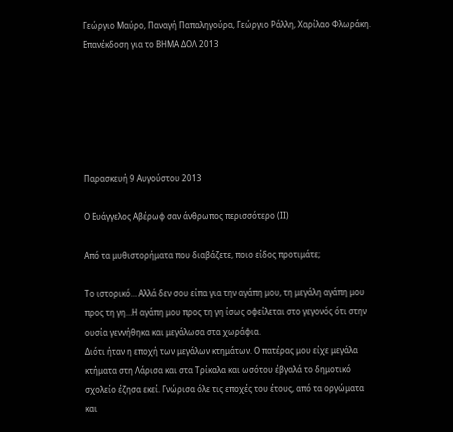Γεώργιο Μαύρο, Παναγή Παπαληγούρα, Γεώργιο Ράλλη, Χαρίλαο Φλωράκη. Επανέκδοση για το ΒΗΜΑ ΔΟΛ 2013






Παρασκευή 9 Αυγούστου 2013

Ο Ευάγγελος Αβέρωφ σαν άνθρωπος περισσότερο (ΙΙ)

Από τα μυθιστορήματα που διαβάζετε, ποιο είδος προτιμάτε;

Το ιστορικό… Αλλά δεν σου είπα για την αγάπη μου, τη μεγάλη αγάπη μου προς τη γη…Η αγάπη μου προς τη γη ίσως οφείλεται στο γεγονός ότι στην ουσία γεννήθηκα και μεγάλωσα στα χωράφια.
Διότι ήταν η εποχή των μεγάλων κτημάτων. Ο πατέρας μου είχε μεγάλα κτήματα στη Λάρισα και στα Τρίκαλα και ωσότου έβγαλά το δημοτικό σχολείο έζησα εκεί. Γνώρισα όλε τις εποχές του έτους, από τα οργώματα και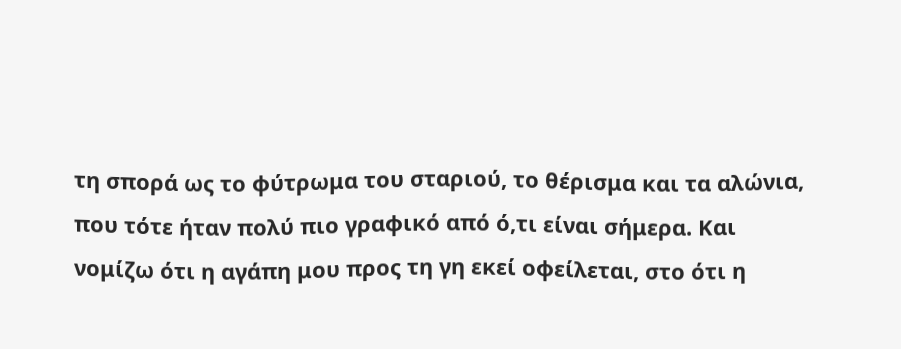τη σπορά ως το φύτρωμα του σταριού, το θέρισμα και τα αλώνια, που τότε ήταν πολύ πιο γραφικό από ό,τι είναι σήμερα. Και νομίζω ότι η αγάπη μου προς τη γη εκεί οφείλεται, στο ότι η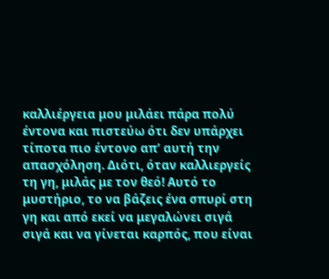καλλιέργεια μου μιλάει πάρα πολύ έντονα και πιστεύω ότι δεν υπάρχει τίποτα πιο έντονο απ’ αυτή την απασχόληση. Διότι, όταν καλλιεργείς τη γη, μιλάς με τον θεό! Αυτό το μυστήριο, το να βάζεις ένα σπυρί στη γη και από εκεί να μεγαλώνει σιγά σιγά και να γίνεται καρπός, που είναι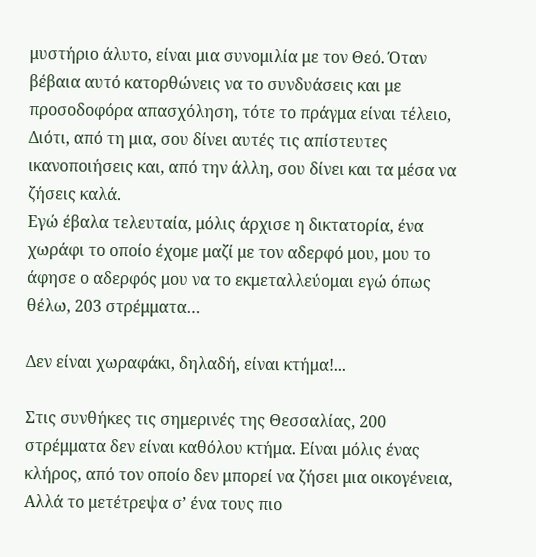μυστήριο άλυτο, είναι μια συνομιλία με τον Θεό. Όταν βέβαια αυτό κατορθώνεις να το συνδυάσεις και με προσοδοφόρα απασχόληση, τότε το πράγμα είναι τέλειο, Διότι, από τη μια, σου δίνει αυτές τις απίστευτες ικανοποιήσεις και, από την άλλη, σου δίνει και τα μέσα να ζήσεις καλά.
Εγώ έβαλα τελευταία, μόλις άρχισε η δικτατορία, ένα χωράφι το οποίο έχομε μαζί με τον αδερφό μου, μου το άφησε ο αδερφός μου να το εκμεταλλεύομαι εγώ όπως θέλω, 203 στρέμματα…

Δεν είναι χωραφάκι, δηλαδή, είναι κτήμα!...

Στις συνθήκες τις σημερινές της Θεσσαλίας, 200 στρέμματα δεν είναι καθόλου κτήμα. Είναι μόλις ένας κλήρος, από τον οποίο δεν μπορεί να ζήσει μια οικογένεια, Αλλά το μετέτρεψα σ’ ένα τους πιο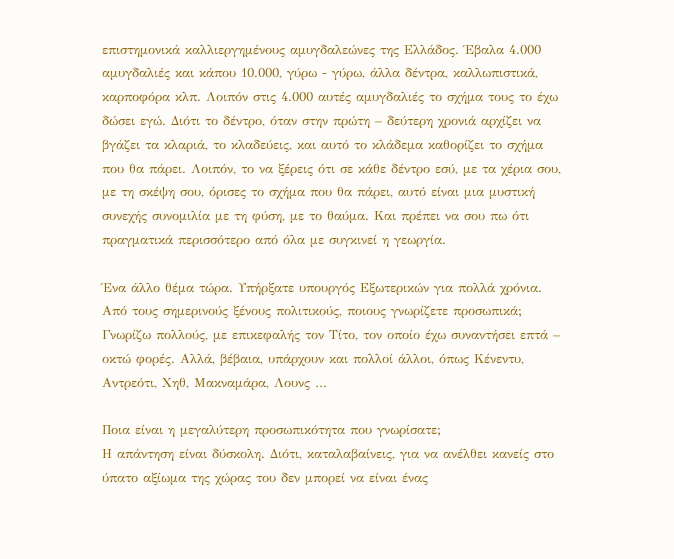επιστημονικά καλλιεργημένους αμυγδαλεώνες της Ελλάδος. Έβαλα 4.000 αμυγδαλιές και κάπου 10.000, γύρω - γύρω, άλλα δέντρα, καλλωπιστικά, καρποφόρα κλπ. Λοιπόν στις 4.000 αυτές αμυγδαλιές το σχήμα τους το έχω δώσει εγώ. Διότι το δέντρο, όταν στην πρώτη – δεύτερη χρονιά αρχίζει να βγάζει τα κλαριά, το κλαδεύεις, και αυτό το κλάδεμα καθορίζει το σχήμα που θα πάρει. Λοιπόν, το να ξέρεις ότι σε κάθε δέντρο εσύ, με τα χέρια σου, με τη σκέψη σου, όρισες το σχήμα που θα πάρει, αυτό είναι μια μυστική συνεχής συνομιλία με τη φύση, με το θαύμα. Και πρέπει να σου πω ότι πραγματικά περισσότερο από όλα με συγκινεί η γεωργία.

Ένα άλλο θέμα τώρα. Υπήρξατε υπουργός Εξωτερικών για πολλά χρόνια. Από τους σημερινούς ξένους πολιτικούς, ποιους γνωρίζετε προσωπικά;
Γνωρίζω πολλούς, με επικεφαλής τον Τίτο, τον οποίο έχω συναντήσει επτά – οκτώ φορές. Αλλά, βέβαια, υπάρχουν και πολλοί άλλοι, όπως Κένεντυ, Αντρεότι, Χηθ, Μακναμάρα, Λουνς …

Ποια είναι η μεγαλύτερη προσωπικότητα που γνωρίσατε;
Η απάντηση είναι δύσκολη. Διότι, καταλαβαίνεις, για να ανέλθει κανείς στο ύπατο αξίωμα της χώρας του δεν μπορεί να είναι ένας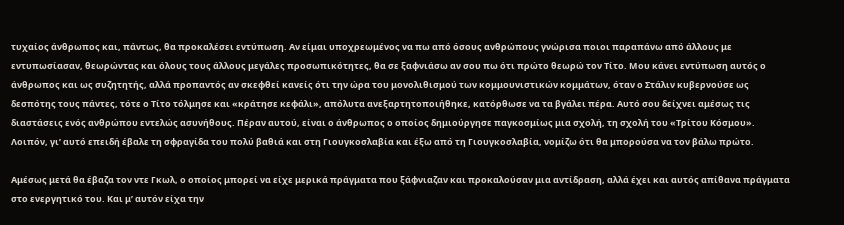τυχαίος άνθρωπος και, πάντως, θα προκαλέσει εντύπωση. Αν είμαι υποχρεωμένος να πω από όσους ανθρώπους γνώρισα ποιοι παραπάνω από άλλους με εντυπωσίασαν, θεωρώντας και όλους τους άλλους μεγάλες προσωπικότητες, θα σε ξαφνιάσω αν σου πω ότι πρώτο θεωρώ τον Τίτο. Μου κάνει εντύπωση αυτός ο άνθρωπος και ως συζητητής, αλλά προπαντός αν σκεφθεί κανείς ότι την ώρα του μονολιθισμού των κομμουνιστικών κομμάτων, όταν ο Στάλιν κυβερνούσε ως δεσπότης τους πάντες, τότε ο Τίτο τόλμησε και «κράτησε κεφάλι», απόλυτα ανεξαρτητοποιήθηκε, κατόρθωσε να τα βγάλει πέρα. Αυτό σου δείχνει αμέσως τις διαστάσεις ενός ανθρώπου εντελώς ασυνήθους. Πέραν αυτού, είναι ο άνθρωπος ο οποίος δημιούργησε παγκοσμίως μια σχολή, τη σχολή του «Τρίτου Κόσμου». Λοιπόν, γι’ αυτό επειδή έβαλε τη σφραγίδα του πολύ βαθιά και στη Γιουγκοσλαβία και έξω από τη Γιουγκοσλαβία, νομίζω ότι θα μπορούσα να τον βάλω πρώτο.

Αμέσως μετά θα έβαζα τον ντε Γκωλ, ο οποίος μπορεί να είχε μερικά πράγματα που ξάφνιαζαν και προκαλούσαν μια αντίδραση, αλλά έχει και αυτός απίθανα πράγματα στο ενεργητικό του. Και μ’ αυτόν είχα την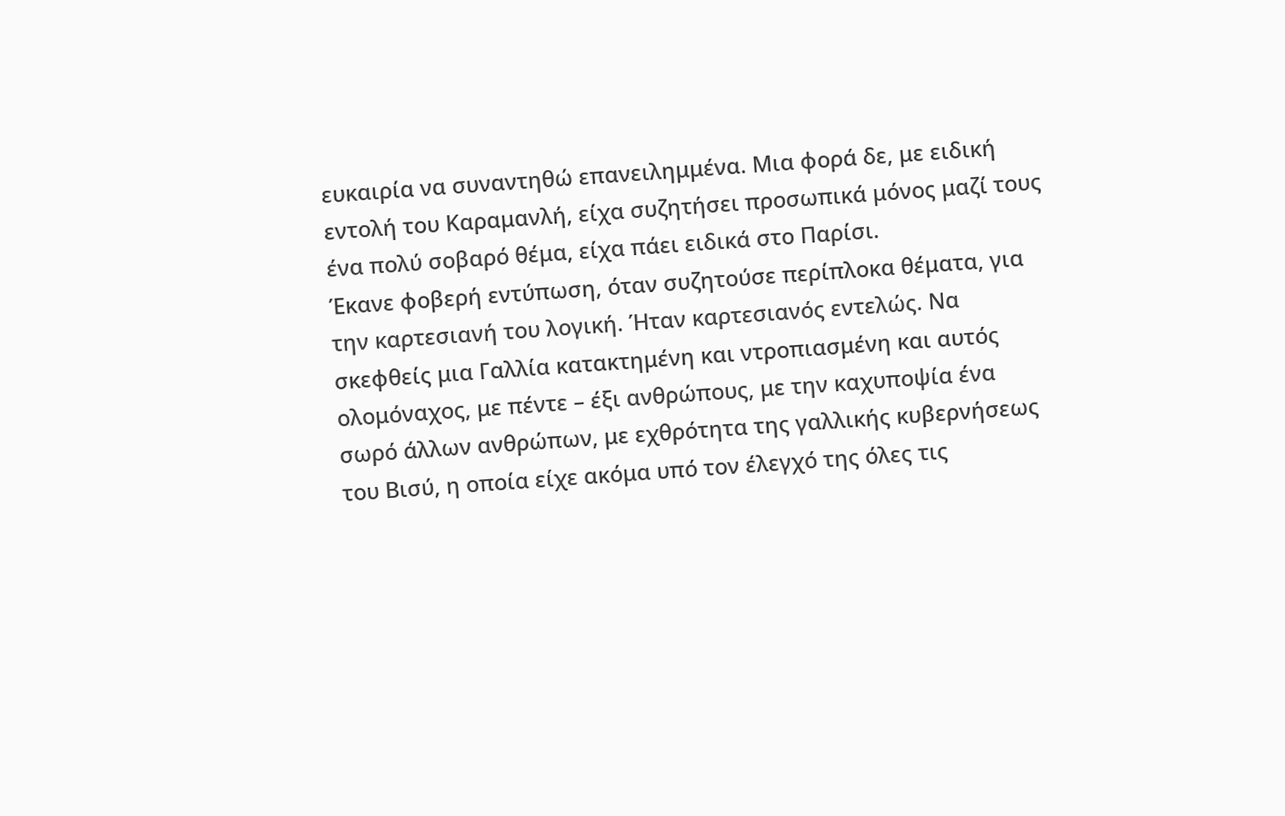ευκαιρία να συναντηθώ επανειλημμένα. Μια φορά δε, με ειδική εντολή του Καραμανλή, είχα συζητήσει προσωπικά μόνος μαζί τους ένα πολύ σοβαρό θέμα, είχα πάει ειδικά στο Παρίσι.
Έκανε φοβερή εντύπωση, όταν συζητούσε περίπλοκα θέματα, για την καρτεσιανή του λογική. Ήταν καρτεσιανός εντελώς. Να σκεφθείς μια Γαλλία κατακτημένη και ντροπιασμένη και αυτός ολομόναχος, με πέντε – έξι ανθρώπους, με την καχυποψία ένα σωρό άλλων ανθρώπων, με εχθρότητα της γαλλικής κυβερνήσεως του Βισύ, η οποία είχε ακόμα υπό τον έλεγχό της όλες τις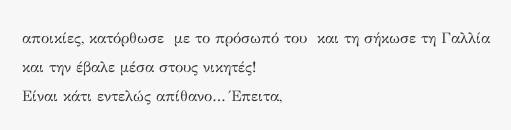αποικίες, κατόρθωσε  με το πρόσωπό του  και τη σήκωσε τη Γαλλία και την έβαλε μέσα στους νικητές!
Είναι κάτι εντελώς απίθανο… Έπειτα,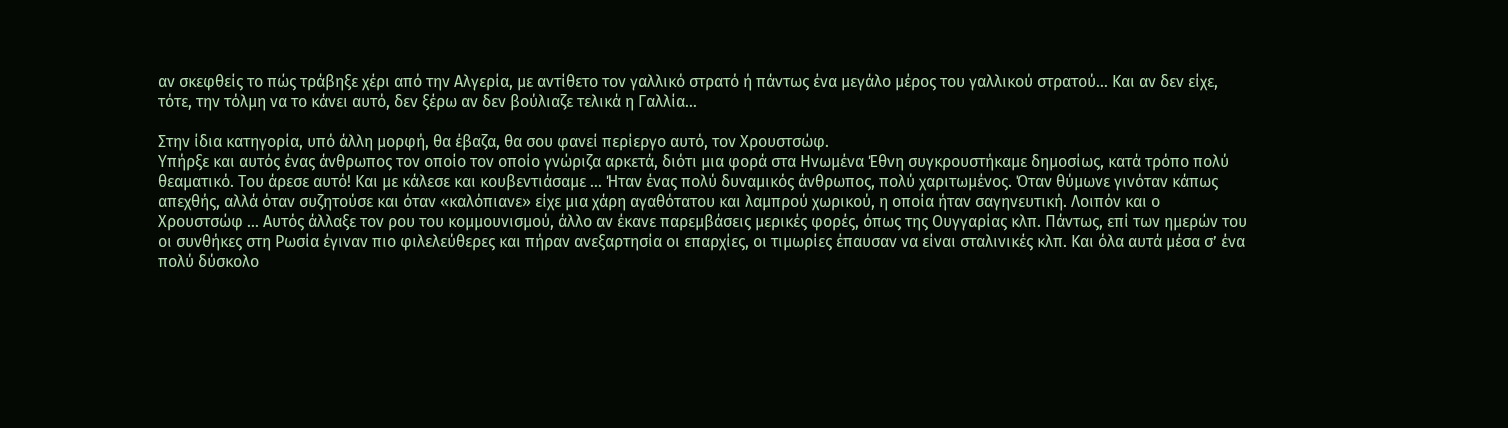αν σκεφθείς το πώς τράβηξε χέρι από την Αλγερία, με αντίθετο τον γαλλικό στρατό ή πάντως ένα μεγάλο μέρος του γαλλικού στρατού… Και αν δεν είχε, τότε, την τόλμη να το κάνει αυτό, δεν ξέρω αν δεν βούλιαζε τελικά η Γαλλία…

Στην ίδια κατηγορία, υπό άλλη μορφή, θα έβαζα, θα σου φανεί περίεργο αυτό, τον Χρουστσώφ.
Υπήρξε και αυτός ένας άνθρωπος τον οποίο τον οποίο γνώριζα αρκετά, διότι μια φορά στα Ηνωμένα Έθνη συγκρουστήκαμε δημοσίως, κατά τρόπο πολύ θεαματικό. Του άρεσε αυτό! Και με κάλεσε και κουβεντιάσαμε … Ήταν ένας πολύ δυναμικός άνθρωπος, πολύ χαριτωμένος. Όταν θύμωνε γινόταν κάπως απεχθής, αλλά όταν συζητούσε και όταν «καλόπιανε» είχε μια χάρη αγαθότατου και λαμπρού χωρικού, η οποία ήταν σαγηνευτική. Λοιπόν και ο Χρουστσώφ … Αυτός άλλαξε τον ρου του κομμουνισμού, άλλο αν έκανε παρεμβάσεις μερικές φορές, όπως της Ουγγαρίας κλπ. Πάντως, επί των ημερών του οι συνθήκες στη Ρωσία έγιναν πιο φιλελεύθερες και πήραν ανεξαρτησία οι επαρχίες, οι τιμωρίες έπαυσαν να είναι σταλινικές κλπ. Και όλα αυτά μέσα σ’ ένα πολύ δύσκολο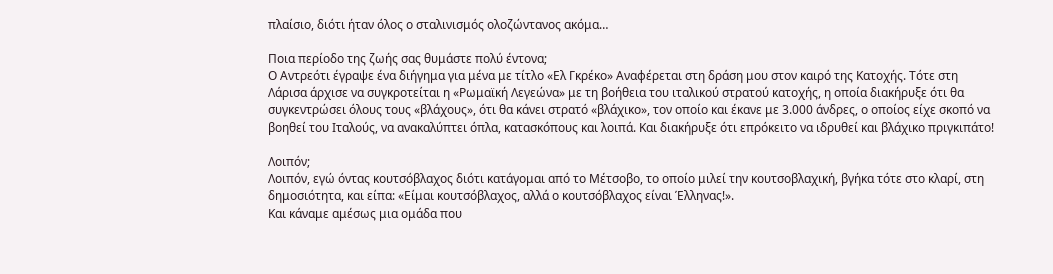πλαίσιο, διότι ήταν όλος ο σταλινισμός ολοζώντανος ακόμα…

Ποια περίοδο της ζωής σας θυμάστε πολύ έντονα;
Ο Αντρεότι έγραψε ένα διήγημα για μένα με τίτλο «Ελ Γκρέκο» Αναφέρεται στη δράση μου στον καιρό της Κατοχής. Τότε στη Λάρισα άρχισε να συγκροτείται η «Ρωμαϊκή Λεγεώνα» με τη βοήθεια του ιταλικού στρατού κατοχής, η οποία διακήρυξε ότι θα συγκεντρώσει όλους τους «βλάχους», ότι θα κάνει στρατό «βλάχικο», τον οποίο και έκανε με 3.000 άνδρες, ο οποίος είχε σκοπό να βοηθεί του Ιταλούς, να ανακαλύπτει όπλα, κατασκόπους και λοιπά. Και διακήρυξε ότι επρόκειτο να ιδρυθεί και βλάχικο πριγκιπάτο!

Λοιπόν;
Λοιπόν, εγώ όντας κουτσόβλαχος διότι κατάγομαι από το Μέτσοβο, το οποίο μιλεί την κουτσοβλαχική, βγήκα τότε στο κλαρί, στη δημοσιότητα, και είπα: «Είμαι κουτσόβλαχος, αλλά ο κουτσόβλαχος είναι Έλληνας!».
Και κάναμε αμέσως μια ομάδα που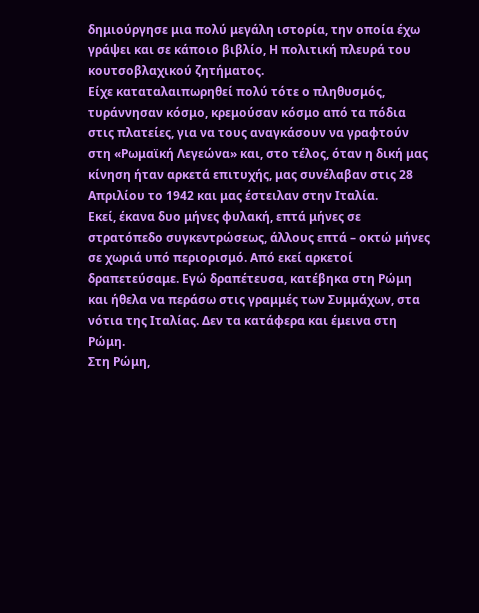δημιούργησε μια πολύ μεγάλη ιστορία, την οποία έχω γράψει και σε κάποιο βιβλίο, Η πολιτική πλευρά του κουτσοβλαχικού ζητήματος.
Είχε καταταλαιπωρηθεί πολύ τότε ο πληθυσμός, τυράννησαν κόσμο, κρεμούσαν κόσμο από τα πόδια στις πλατείες, για να τους αναγκάσουν να γραφτούν στη «Ρωμαϊκή Λεγεώνα» και, στο τέλος, όταν η δική μας κίνηση ήταν αρκετά επιτυχής, μας συνέλαβαν στις 28 Απριλίου το 1942 και μας έστειλαν στην Ιταλία.
Εκεί, έκανα δυο μήνες φυλακή, επτά μήνες σε στρατόπεδο συγκεντρώσεως, άλλους επτά – οκτώ μήνες σε χωριά υπό περιορισμό. Από εκεί αρκετοί δραπετεύσαμε. Εγώ δραπέτευσα, κατέβηκα στη Ρώμη και ήθελα να περάσω στις γραμμές των Συμμάχων, στα νότια της Ιταλίας. Δεν τα κατάφερα και έμεινα στη Ρώμη.
Στη Ρώμη,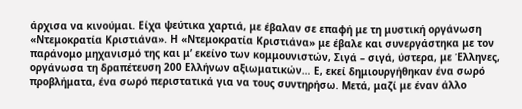άρχισα να κινούμαι. Είχα ψεύτικα χαρτιά, με έβαλαν σε επαφή με τη μυστική οργάνωση «Ντεμοκρατία Κριστιάνα». Η «Ντεμοκρατία Κριστιάνα» με έβαλε και συνεργάστηκα με τον παράνομο μηχανισμό της και μ’ εκείνο των κομμουνιστών, Σιγά – σιγά, ύστερα, με Έλληνες, οργάνωσα τη δραπέτευση 200 Ελλήνων αξιωματικών… Ε, εκεί δημιουργήθηκαν ένα σωρό προβλήματα, ένα σωρό περιστατικά για να τους συντηρήσω. Μετά, μαζί με έναν άλλο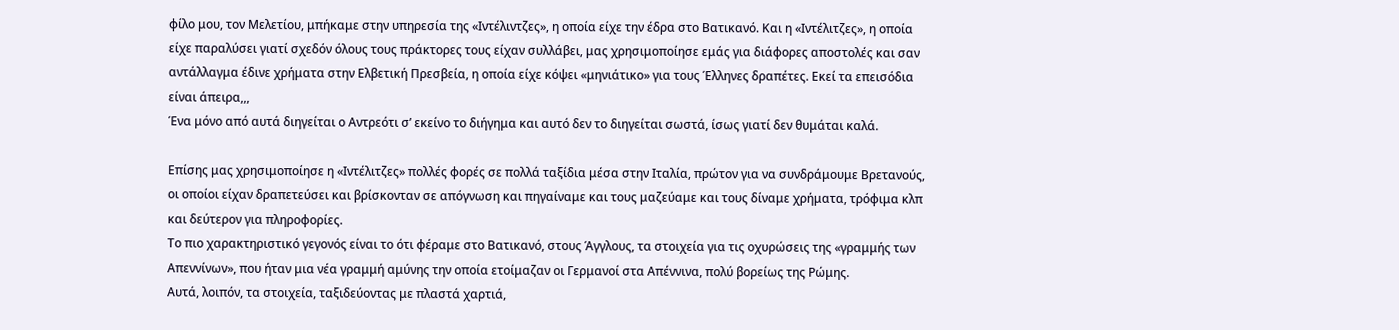φίλο μου, τον Μελετίου, μπήκαμε στην υπηρεσία της «Ιντέλιντζες», η οποία είχε την έδρα στο Βατικανό. Και η «Ιντέλιτζες», η οποία είχε παραλύσει γιατί σχεδόν όλους τους πράκτορες τους είχαν συλλάβει, μας χρησιμοποίησε εμάς για διάφορες αποστολές και σαν αντάλλαγμα έδινε χρήματα στην Ελβετική Πρεσβεία, η οποία είχε κόψει «μηνιάτικο» για τους Έλληνες δραπέτες. Εκεί τα επεισόδια είναι άπειρα,,,
Ένα μόνο από αυτά διηγείται ο Αντρεότι σ’ εκείνο το διήγημα και αυτό δεν το διηγείται σωστά, ίσως γιατί δεν θυμάται καλά.

Επίσης μας χρησιμοποίησε η «Ιντέλιτζες» πολλές φορές σε πολλά ταξίδια μέσα στην Ιταλία, πρώτον για να συνδράμουμε Βρετανούς, οι οποίοι είχαν δραπετεύσει και βρίσκονταν σε απόγνωση και πηγαίναμε και τους μαζεύαμε και τους δίναμε χρήματα, τρόφιμα κλπ και δεύτερον για πληροφορίες.
Το πιο χαρακτηριστικό γεγονός είναι το ότι φέραμε στο Βατικανό, στους Άγγλους, τα στοιχεία για τις οχυρώσεις της «γραμμής των Απεννίνων», που ήταν μια νέα γραμμή αμύνης την οποία ετοίμαζαν οι Γερμανοί στα Απέννινα, πολύ βορείως της Ρώμης.
Αυτά, λοιπόν, τα στοιχεία, ταξιδεύοντας με πλαστά χαρτιά,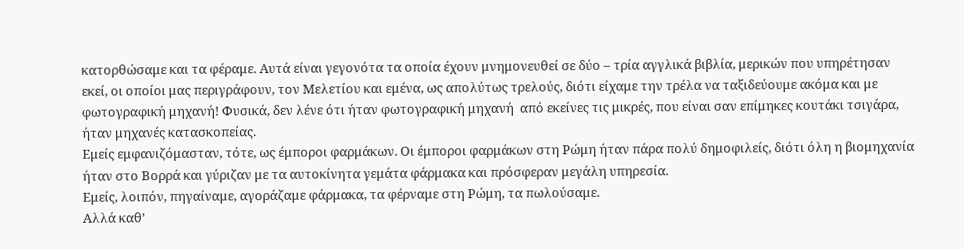κατορθώσαμε και τα φέραμε. Αυτά είναι γεγονότα τα οποία έχουν μνημονευθεί σε δύο – τρία αγγλικά βιβλία, μερικών που υπηρέτησαν εκεί, οι οποίοι μας περιγράφουν, τον Μελετίου και εμένα, ως απολύτως τρελούς, διότι είχαμε την τρέλα να ταξιδεύουμε ακόμα και με φωτογραφική μηχανή! Φυσικά, δεν λένε ότι ήταν φωτογραφική μηχανή  από εκείνες τις μικρές, που είναι σαν επίμηκες κουτάκι τσιγάρα, ήταν μηχανές κατασκοπείας.
Εμείς εμφανιζόμασταν, τότε, ως έμποροι φαρμάκων. Οι έμποροι φαρμάκων στη Ρώμη ήταν πάρα πολύ δημοφιλείς, διότι όλη η βιομηχανία ήταν στο Βορρά και γύριζαν με τα αυτοκίνητα γεμάτα φάρμακα και πρόσφεραν μεγάλη υπηρεσία.
Εμείς, λοιπόν, πηγαίναμε, αγοράζαμε φάρμακα, τα φέρναμε στη Ρώμη, τα πωλούσαμε.
Αλλά καθ’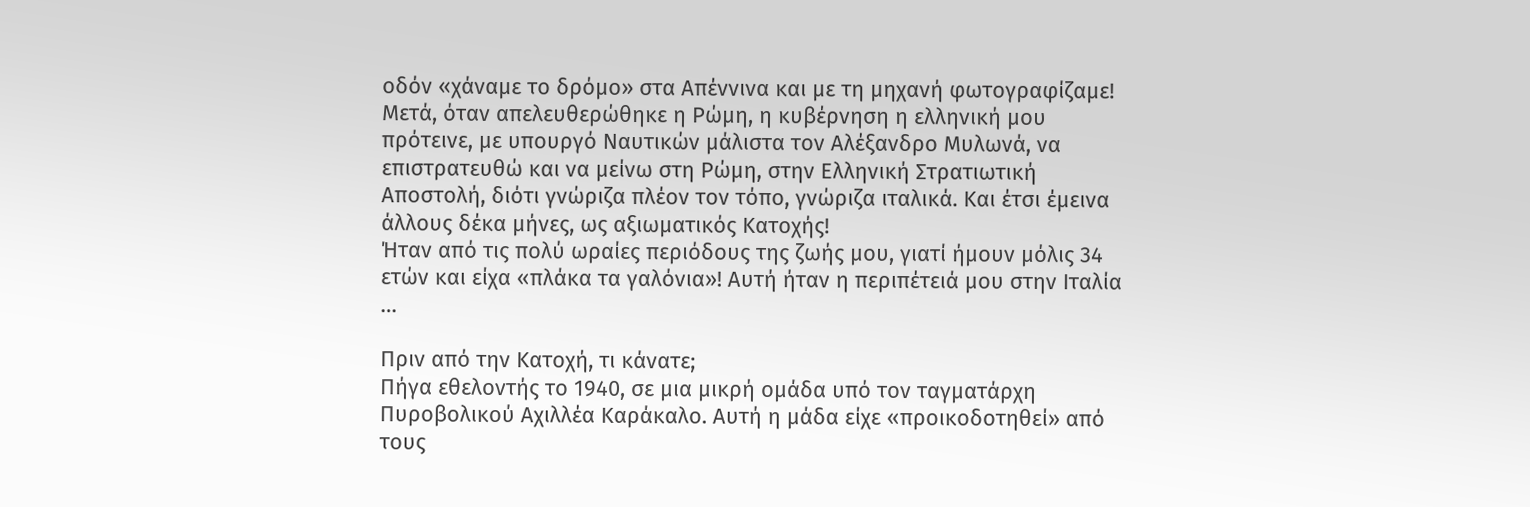οδόν «χάναμε το δρόμο» στα Απέννινα και με τη μηχανή φωτογραφίζαμε!
Μετά, όταν απελευθερώθηκε η Ρώμη, η κυβέρνηση η ελληνική μου πρότεινε, με υπουργό Ναυτικών μάλιστα τον Αλέξανδρο Μυλωνά, να επιστρατευθώ και να μείνω στη Ρώμη, στην Ελληνική Στρατιωτική Αποστολή, διότι γνώριζα πλέον τον τόπο, γνώριζα ιταλικά. Και έτσι έμεινα άλλους δέκα μήνες, ως αξιωματικός Κατοχής!
Ήταν από τις πολύ ωραίες περιόδους της ζωής μου, γιατί ήμουν μόλις 34 ετών και είχα «πλάκα τα γαλόνια»! Αυτή ήταν η περιπέτειά μου στην Ιταλία …

Πριν από την Κατοχή, τι κάνατε;
Πήγα εθελοντής το 1940, σε μια μικρή ομάδα υπό τον ταγματάρχη Πυροβολικού Αχιλλέα Καράκαλο. Αυτή η μάδα είχε «προικοδοτηθεί» από τους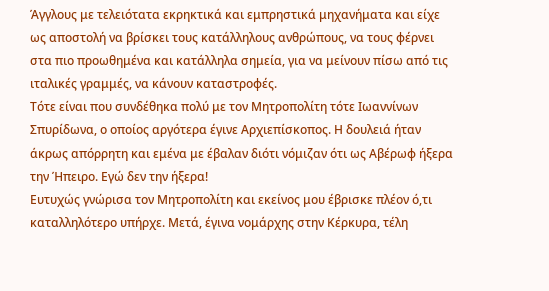Άγγλους με τελειότατα εκρηκτικά και εμπρηστικά μηχανήματα και είχε ως αποστολή να βρίσκει τους κατάλληλους ανθρώπους, να τους φέρνει στα πιο προωθημένα και κατάλληλα σημεία, για να μείνουν πίσω από τις ιταλικές γραμμές, να κάνουν καταστροφές.
Τότε είναι που συνδέθηκα πολύ με τον Μητροπολίτη τότε Ιωαννίνων Σπυρίδωνα, ο οποίος αργότερα έγινε Αρχιεπίσκοπος. Η δουλειά ήταν άκρως απόρρητη και εμένα με έβαλαν διότι νόμιζαν ότι ως Αβέρωφ ήξερα την Ήπειρο. Εγώ δεν την ήξερα!
Ευτυχώς γνώρισα τον Μητροπολίτη και εκείνος μου έβρισκε πλέον ό,τι καταλληλότερο υπήρχε. Μετά, έγινα νομάρχης στην Κέρκυρα, τέλη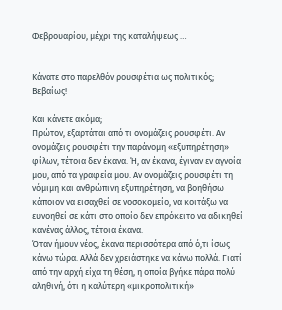Φεβρουαρίου, μέχρι της καταλήψεως …


Κάνατε στο παρελθόν ρουσφέτια ως πολιτικός;
Βεβαίως!

Και κάνετε ακόμα;
Πρώτον, εξαρτάται από τι ονομάζεις ρουσφέτι. Αν ονομάζεις ρουσφέτι την παράνομη «εξυπηρέτηση» φίλων, τέτοια δεν έκανα. Ή, αν έκανα, έγιναν εν αγνοία μου, από τα γραφεία μου. Αν ονομάζεις ρουσφέτι τη νόμιμη και ανθρώπινη εξυπηρέτηση, να βοηθήσω κάποιον να εισαχθεί σε νοσοκομείο, να κοιτάξω να ευνοηθεί σε κάτι στο οποίο δεν επρόκειτο να αδικηθεί κανένας άλλος, τέτοια έκανα.
Όταν ήμουν νέος, έκανα περισσότερα από ό,τι ίσως κάνω τώρα. Αλλά δεν χρειάστηκε να κάνω πολλά. Γιατί από την αρχή είχα τη θέση, η οποία βγήκε πάρα πολύ αληθινή, ότι η καλύτερη «μικροπολιτική»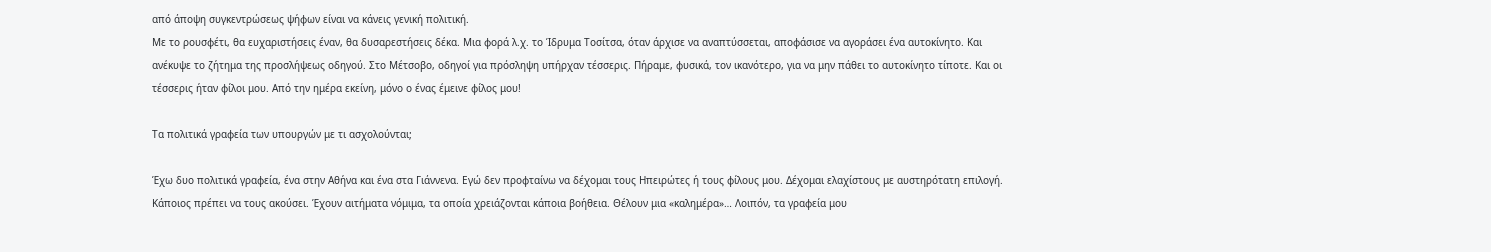από άποψη συγκεντρώσεως ψήφων είναι να κάνεις γενική πολιτική.
Με το ρουσφέτι, θα ευχαριστήσεις έναν, θα δυσαρεστήσεις δέκα. Μια φορά λ.χ. το Ίδρυμα Τοσίτσα, όταν άρχισε να αναπτύσσεται, αποφάσισε να αγοράσει ένα αυτοκίνητο. Και ανέκυψε το ζήτημα της προσλήψεως οδηγού. Στο Μέτσοβο, οδηγοί για πρόσληψη υπήρχαν τέσσερις. Πήραμε, φυσικά, τον ικανότερο, για να μην πάθει το αυτοκίνητο τίποτε. Και οι τέσσερις ήταν φίλοι μου. Από την ημέρα εκείνη, μόνο ο ένας έμεινε φίλος μου!

Τα πολιτικά γραφεία των υπουργών με τι ασχολούνται;

Έχω δυο πολιτικά γραφεία, ένα στην Αθήνα και ένα στα Γιάννενα. Εγώ δεν προφταίνω να δέχομαι τους Ηπειρώτες ή τους φίλους μου. Δέχομαι ελαχίστους με αυστηρότατη επιλογή. Κάποιος πρέπει να τους ακούσει. Έχουν αιτήματα νόμιμα, τα οποία χρειάζονται κάποια βοήθεια. Θέλουν μια «καλημέρα»… Λοιπόν, τα γραφεία μου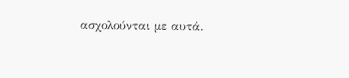ασχολούνται με αυτά.